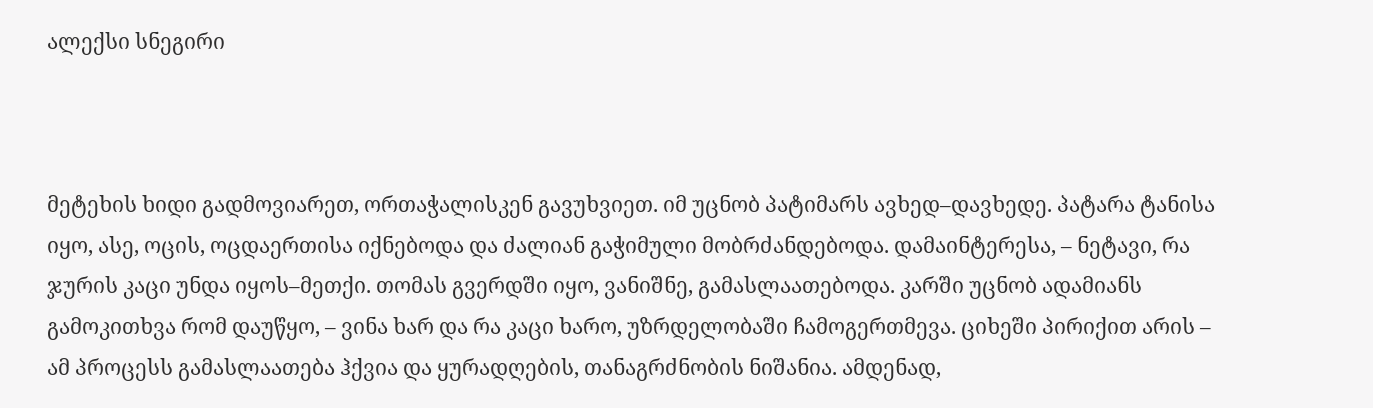ალექსი სნეგირი



მეტეხის ხიდი გადმოვიარეთ, ორთაჭალისკენ გავუხვიეთ. იმ უცნობ პატიმარს ავხედ–დავხედე. პატარა ტანისა იყო, ასე, ოცის, ოცდაერთისა იქნებოდა და ძალიან გაჭიმული მობრძანდებოდა. დამაინტერესა, – ნეტავი, რა ჯურის კაცი უნდა იყოს–მეთქი. თომას გვერდში იყო, ვანიშნე, გამასლაათებოდა. კარში უცნობ ადამიანს გამოკითხვა რომ დაუწყო, – ვინა ხარ და რა კაცი ხარო, უზრდელობაში ჩამოგერთმევა. ციხეში პირიქით არის – ამ პროცესს გამასლაათება ჰქვია და ყურადღების, თანაგრძნობის ნიშანია. ამდენად,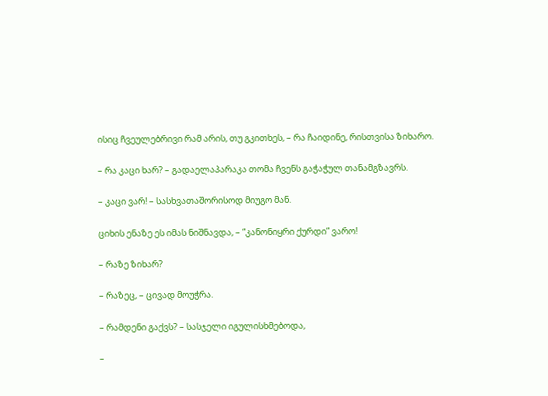ისიც ჩვეულებრივი რამ არის, თუ გკითხეს, – რა ჩაიდინე, რისთვისა ზიხარო.

– რა კაცი ხარ? – გადაელაპარაკა თომა ჩვენს გაჭაჭულ თანამგზავრს.

– კაცი ვარ! – სასხვათაშორისოდ მიუგო მან.

ციხის ენაზე ეს იმას ნიშნავდა, – “კანონიყრი ქურდი” ვარო!

– რაზე ზიხარ?

– რაზეც, – ცივად მოუჭრა.

– რამდენი გაქვს? – სასჯელი იგულისხმებოდა,

–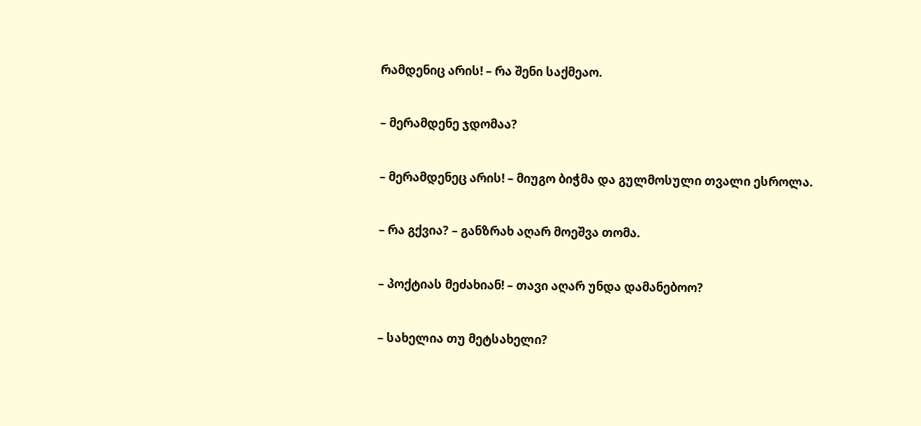რამდენიც არის! – რა შენი საქმეაო.

– მერამდენე ჯდომაა?

– მერამდენეც არის! – მიუგო ბიჭმა და გულმოსული თვალი ესროლა.

– რა გქვია? – განზრახ აღარ მოეშვა თომა.

– პოქტიას მეძახიან! – თავი აღარ უნდა დამანებოო?

– სახელია თუ მეტსახელი?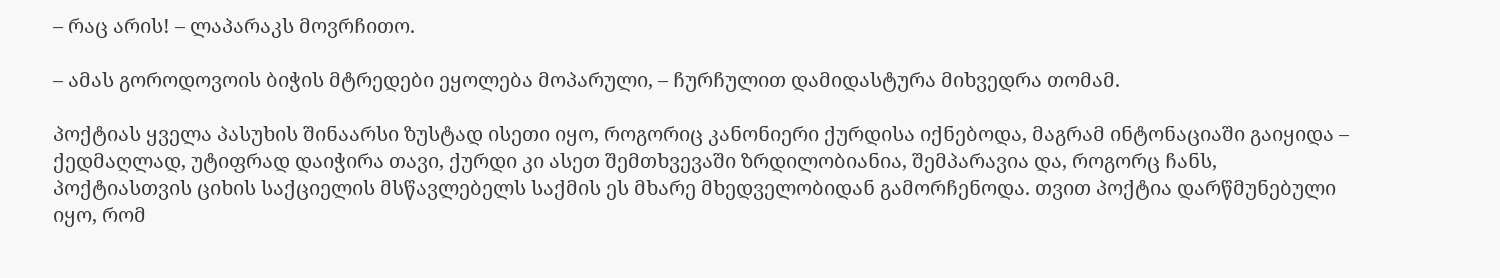– რაც არის! – ლაპარაკს მოვრჩითო.

– ამას გოროდოვოის ბიჭის მტრედები ეყოლება მოპარული, – ჩურჩულით დამიდასტურა მიხვედრა თომამ.

პოქტიას ყველა პასუხის შინაარსი ზუსტად ისეთი იყო, როგორიც კანონიერი ქურდისა იქნებოდა, მაგრამ ინტონაციაში გაიყიდა – ქედმაღლად, უტიფრად დაიჭირა თავი, ქურდი კი ასეთ შემთხვევაში ზრდილობიანია, შემპარავია და, როგორც ჩანს, პოქტიასთვის ციხის საქციელის მსწავლებელს საქმის ეს მხარე მხედველობიდან გამორჩენოდა. თვით პოქტია დარწმუნებული იყო, რომ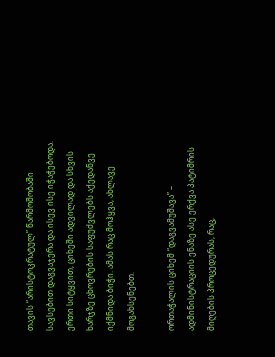თავის “არისტოკრატულ” წარმოშობაში სავსებით დაგვაჯერა და ისევ ისე იჭაჭებოდა. ერთი სიტყვით, ციხეში ადვილად და სხვის ხარჯზე ცხოვრების საფუძვლებს აქედანვე იქმნიდა ბიჭი. ამას რაც მოჰყვა, ახლავე მოგახსენებთ.

ორთაჭალის ციხემ “დაგვამუშავა” – ადმინისტრაციის ენაზე ასე ერქვა პატიმრის მიღების პროცედურას, რაც,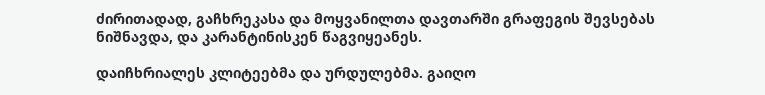ძირითადად, გაჩხრეკასა და მოყვანილთა დავთარში გრაფეგის შევსებას ნიშნავდა, და კარანტინისკენ წაგვიყეანეს.

დაიჩხრიალეს კლიტეებმა და ურდულებმა. გაიღო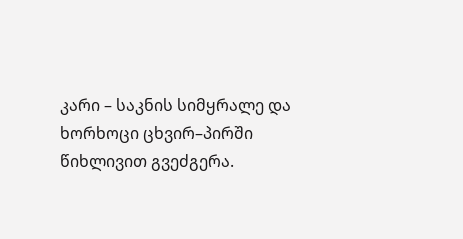კარი – საკნის სიმყრალე და ხორხოცი ცხვირ–პირში წიხლივით გვეძგერა.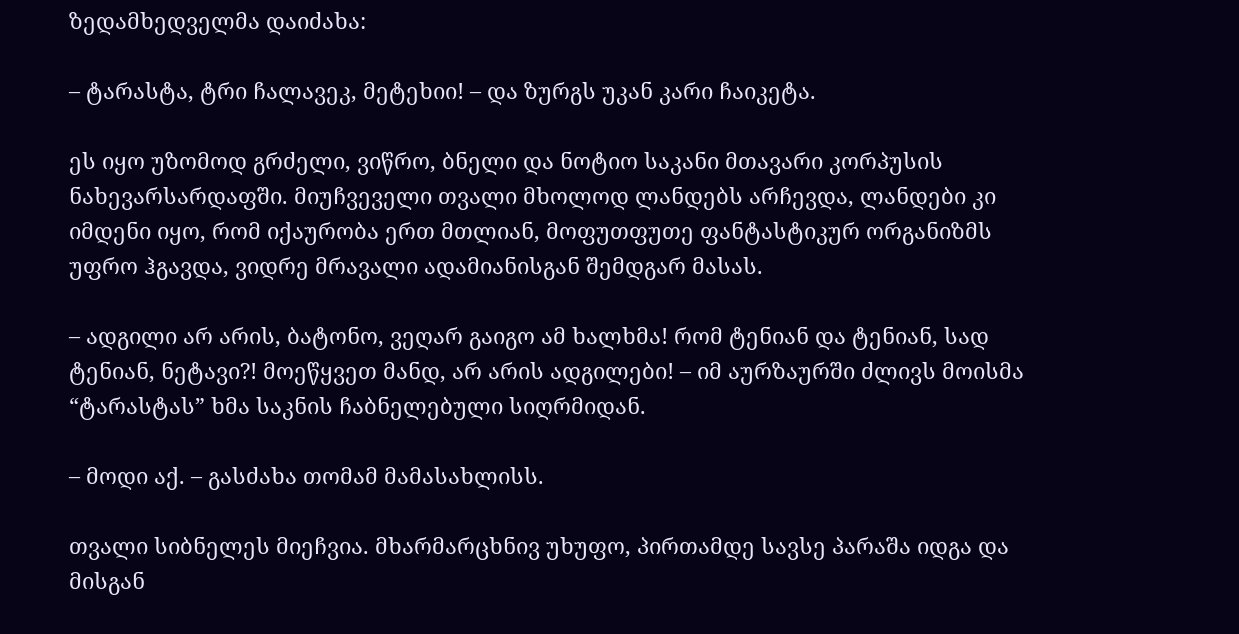ზედამხედველმა დაიძახა:

– ტარასტა, ტრი ჩალავეკ, მეტეხიი! – და ზურგს უკან კარი ჩაიკეტა.

ეს იყო უზომოდ გრძელი, ვიწრო, ბნელი და ნოტიო საკანი მთავარი კორპუსის ნახევარსარდაფში. მიუჩვეველი თვალი მხოლოდ ლანდებს არჩევდა, ლანდები კი იმდენი იყო, რომ იქაურობა ერთ მთლიან, მოფუთფუთე ფანტასტიკურ ორგანიზმს უფრო ჰგავდა, ვიდრე მრავალი ადამიანისგან შემდგარ მასას.

– ადგილი არ არის, ბატონო, ვეღარ გაიგო ამ ხალხმა! რომ ტენიან და ტენიან, სად ტენიან, ნეტავი?! მოეწყვეთ მანდ, არ არის ადგილები! – იმ აურზაურში ძლივს მოისმა “ტარასტას” ხმა საკნის ჩაბნელებული სიღრმიდან.

– მოდი აქ. – გასძახა თომამ მამასახლისს.

თვალი სიბნელეს მიეჩვია. მხარმარცხნივ უხუფო, პირთამდე სავსე პარაშა იდგა და მისგან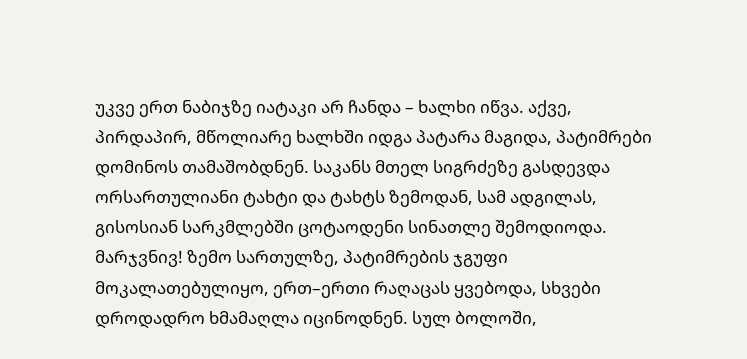უკვე ერთ ნაბიჯზე იატაკი არ ჩანდა – ხალხი იწვა. აქვე, პირდაპირ, მწოლიარე ხალხში იდგა პატარა მაგიდა, პატიმრები დომინოს თამაშობდნენ. საკანს მთელ სიგრძეზე გასდევდა ორსართულიანი ტახტი და ტახტს ზემოდან, სამ ადგილას, გისოსიან სარკმლებში ცოტაოდენი სინათლე შემოდიოდა. მარჯვნივ! ზემო სართულზე, პატიმრების ჯგუფი მოკალათებულიყო, ერთ–ერთი რაღაცას ყვებოდა, სხვები დროდადრო ხმამაღლა იცინოდნენ. სულ ბოლოში,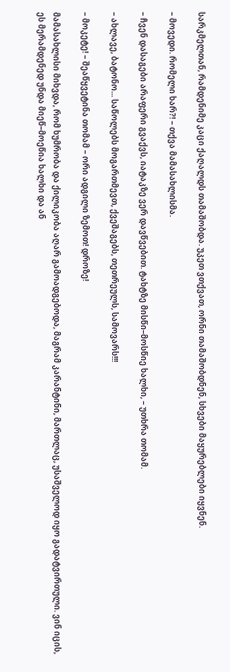სარკმელთან, რამდენიმე კაცი ქაღალდს თამაშობდა. უკეთ ვთქვათ, ორნი თამაშობდნენ, სხვები მაყურებლები იყვნენ.

– მოვედი. რომელი ხარ?! – თქვა მამასახლისმა.

– ჩვენ დასაგები არაფერი გვაქვს, იატაკზე ვერ დავწვებით. ტახტზე მისწი–მოსწიე ხალხი, – უთხრა თომამ.

– ახლავე, ბატონო... საწოლებს მოგართმევთ, ქვეშაგებს, თეთრეულს, სამოვარს!!!

– მოკეტე! – შეაწყვეტინა თომამ – ორი ადგილი ზემოთ! დროზე!

მამასახლისი მიხვდა, რომ ხუმრობა და ქილიკობა აღარ გამოადგებოდა, მაგრამ კარანტინი, მართლაც, უსაშველოდ იყო გადატვირთული. ვინ იცის, ეს მერამდენედ უნდა მიეწ–მოეწია ხალხი და ან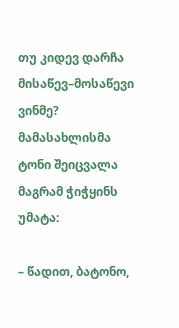თუ კიდევ დარჩა მისაწევ–მოსაწევი ვინმე? მამასახლისმა ტონი შეიცვალა მაგრამ ჭიჭყინს უმატა:

– წადით, ბატონო,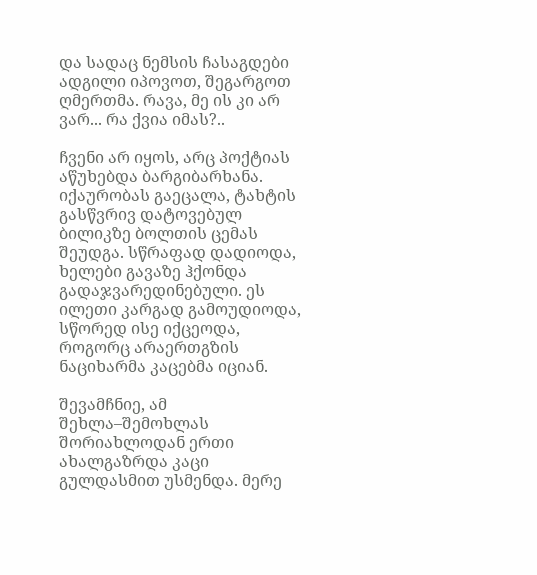და სადაც ნემსის ჩასაგდები ადგილი იპოვოთ, შეგარგოთ ღმერთმა. რავა, მე ის კი არ ვარ... რა ქვია იმას?..

ჩვენი არ იყოს, არც პოქტიას აწუხებდა ბარგიბარხანა. იქაურობას გაეცალა, ტახტის გასწვრივ დატოვებულ ბილიკზე ბოლთის ცემას შეუდგა. სწრაფად დადიოდა, ხელები გავაზე ჰქონდა გადაჯვარედინებული. ეს ილეთი კარგად გამოუდიოდა, სწორედ ისე იქცეოდა, როგორც არაერთგზის ნაციხარმა კაცებმა იციან.

შევამჩნიე, ამ შეხლა–შემოხლას შორიახლოდან ერთი ახალგაზრდა კაცი გულდასმით უსმენდა. მერე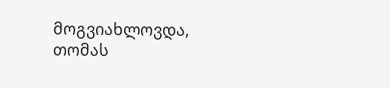მოგვიახლოვდა, თომას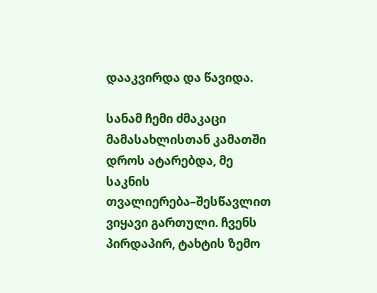დააკვირდა და წავიდა.

სანამ ჩემი ძმაკაცი მამასახლისთან კამათში დროს ატარებდა, მე საკნის თვალიერება–შესწავლით ვიყავი გართული. ჩვენს პირდაპირ, ტახტის ზემო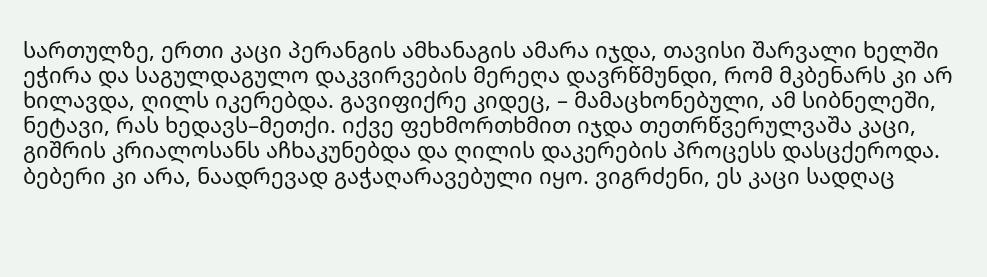სართულზე, ერთი კაცი პერანგის ამხანაგის ამარა იჯდა, თავისი შარვალი ხელში ეჭირა და საგულდაგულო დაკვირვების მერეღა დავრწმუნდი, რომ მკბენარს კი არ ხილავდა, ღილს იკერებდა. გავიფიქრე კიდეც, – მამაცხონებული, ამ სიბნელეში, ნეტავი, რას ხედავს–მეთქი. იქვე ფეხმორთხმით იჯდა თეთრწვერულვაშა კაცი, გიშრის კრიალოსანს აჩხაკუნებდა და ღილის დაკერების პროცესს დასცქეროდა. ბებერი კი არა, ნაადრევად გაჭაღარავებული იყო. ვიგრძენი, ეს კაცი სადღაც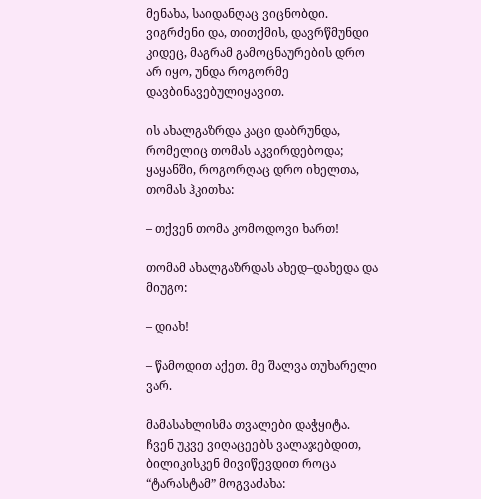მენახა, საიდანღაც ვიცნობდი. ვიგრძენი და, თითქმის, დავრწმუნდი კიდეც, მაგრამ გამოცნაურების დრო არ იყო, უნდა როგორმე დავბინავებულიყავით.

ის ახალგაზრდა კაცი დაბრუნდა, რომელიც თომას აკვირდებოდა; ყაყანში, როგორღაც დრო იხელთა, თომას ჰკითხა:

– თქვენ თომა კომოდოვი ხართ!

თომამ ახალგაზრდას ახედ–დახედა და მიუგო:

– დიახ!

– წამოდით აქეთ. მე შალვა თუხარელი ვარ.

მამასახლისმა თვალები დაჭყიტა. ჩვენ უკვე ვიღაცეებს ვალაჯებდით, ბილიკისკენ მივიწევდით როცა “ტარასტამ” მოგვაძახა: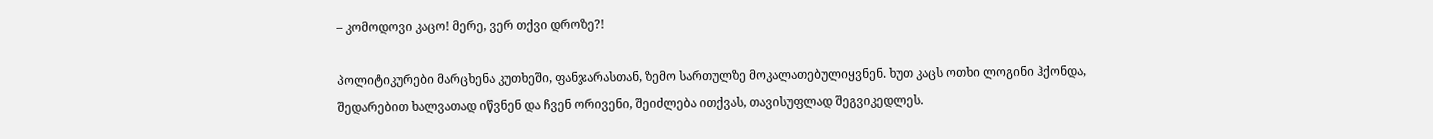– კომოდოვი კაცო! მერე, ვერ თქვი დროზე?!

პოლიტიკურები მარცხენა კუთხეში, ფანჯარასთან, ზემო სართულზე მოკალათებულიყვნენ. ხუთ კაცს ოთხი ლოგინი ჰქონდა, შედარებით ხალვათად იწვნენ და ჩვენ ორივენი, შეიძლება ითქვას, თავისუფლად შეგვიკედლეს.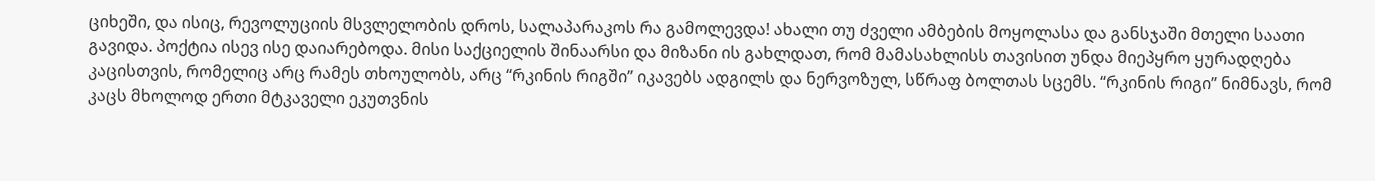ციხეში, და ისიც, რევოლუციის მსვლელობის დროს, სალაპარაკოს რა გამოლევდა! ახალი თუ ძველი ამბების მოყოლასა და განსჯაში მთელი საათი გავიდა. პოქტია ისევ ისე დაიარებოდა. მისი საქციელის შინაარსი და მიზანი ის გახლდათ, რომ მამასახლისს თავისით უნდა მიეპყრო ყურადღება კაცისთვის, რომელიც არც რამეს თხოულობს, არც “რკინის რიგში” იკავებს ადგილს და ნერვოზულ, სწრაფ ბოლთას სცემს. “რკინის რიგი” ნიმნავს, რომ კაცს მხოლოდ ერთი მტკაველი ეკუთვნის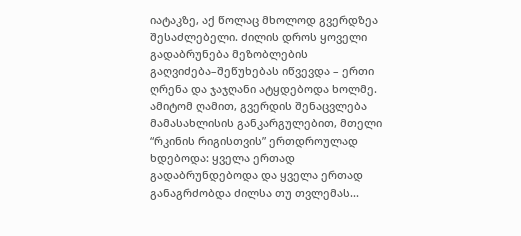იატაკზე, აქ წოლაც მხოლოდ გვერდზეა შესაძლებელი. ძილის დროს ყოველი გადაბრუნება მეზობლების გაღვიძება–შეწუხებას იწვევდა – ერთი ღრენა და ჯაჯღანი ატყდებოდა ხოლმე. ამიტომ ღამით, გვერდის შენაცვლება მამასახლისის განკარგულებით, მთელი “რკინის რიგისთვის” ერთდროულად ხდებოდა: ყველა ერთად გადაბრუნდებოდა და ყველა ერთად განაგრძობდა ძილსა თუ თვლემას...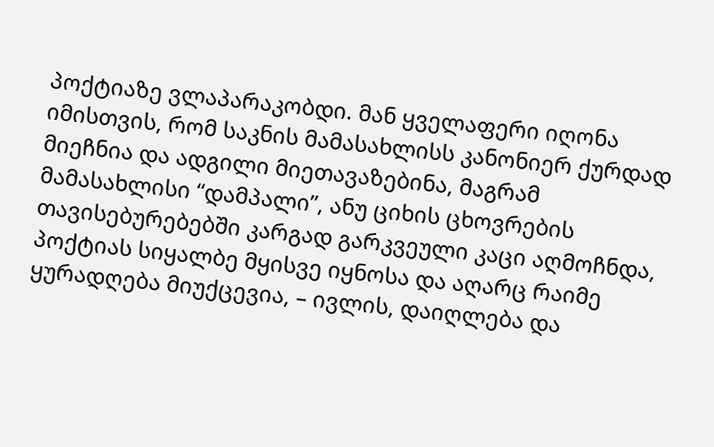პოქტიაზე ვლაპარაკობდი. მან ყველაფერი იღონა იმისთვის, რომ საკნის მამასახლისს კანონიერ ქურდად მიეჩნია და ადგილი მიეთავაზებინა, მაგრამ მამასახლისი “დამპალი”, ანუ ციხის ცხოვრების თავისებურებებში კარგად გარკვეული კაცი აღმოჩნდა, პოქტიას სიყალბე მყისვე იყნოსა და აღარც რაიმე ყურადღება მიუქცევია, – ივლის, დაიღლება და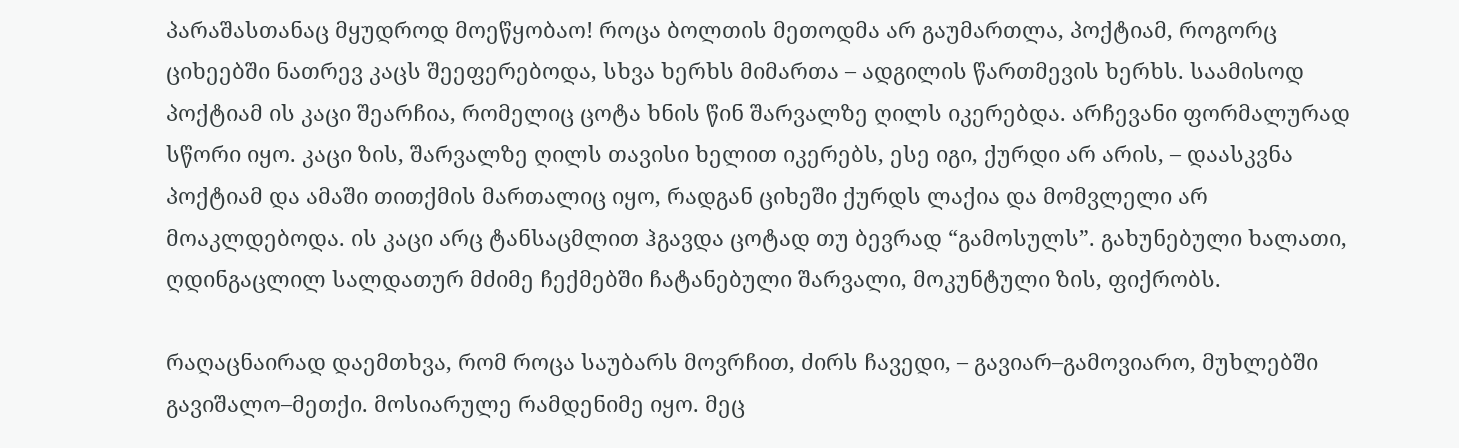პარაშასთანაც მყუდროდ მოეწყობაო! როცა ბოლთის მეთოდმა არ გაუმართლა, პოქტიამ, როგორც ციხეებში ნათრევ კაცს შეეფერებოდა, სხვა ხერხს მიმართა – ადგილის წართმევის ხერხს. საამისოდ პოქტიამ ის კაცი შეარჩია, რომელიც ცოტა ხნის წინ შარვალზე ღილს იკერებდა. არჩევანი ფორმალურად სწორი იყო. კაცი ზის, შარვალზე ღილს თავისი ხელით იკერებს, ესე იგი, ქურდი არ არის, – დაასკვნა პოქტიამ და ამაში თითქმის მართალიც იყო, რადგან ციხეში ქურდს ლაქია და მომვლელი არ მოაკლდებოდა. ის კაცი არც ტანსაცმლით ჰგავდა ცოტად თუ ბევრად “გამოსულს”. გახუნებული ხალათი, ღდინგაცლილ სალდათურ მძიმე ჩექმებში ჩატანებული შარვალი, მოკუნტული ზის, ფიქრობს.

რაღაცნაირად დაემთხვა, რომ როცა საუბარს მოვრჩით, ძირს ჩავედი, – გავიარ–გამოვიარო, მუხლებში გავიშალო–მეთქი. მოსიარულე რამდენიმე იყო. მეც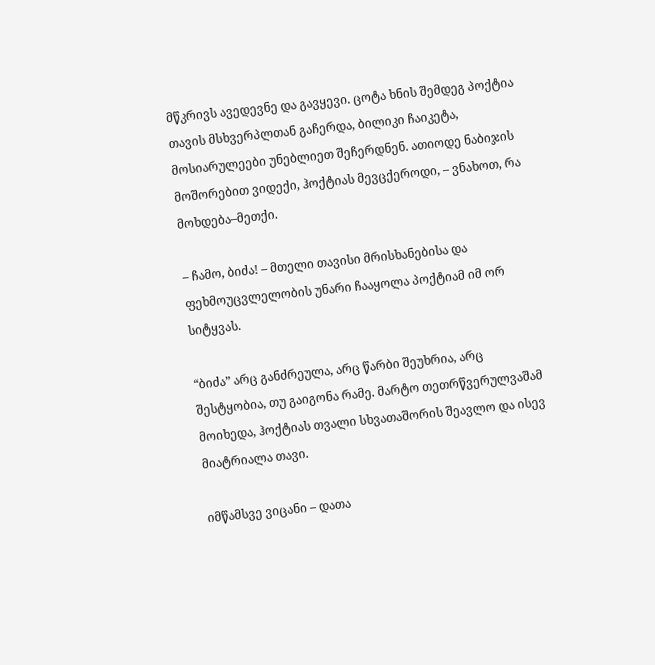მწკრივს ავედევნე და გავყევი. ცოტა ხნის შემდეგ პოქტია თავის მსხვერპლთან გაჩერდა, ბილიკი ჩაიკეტა, მოსიარულეები უნებლიეთ შეჩერდნენ. ათიოდე ნაბიჯის მოშორებით ვიდექი, ჰოქტიას მევცქეროდი, – ვნახოთ, რა მოხდება–მეთქი.

– ჩამო, ბიძა! – მთელი თავისი მრისხანებისა და ფეხმოუცვლელობის უნარი ჩააყოლა პოქტიამ იმ ორ სიტყვას.

“ბიძა” არც განძრეულა, არც წარბი შეუხრია, არც შესტყობია, თუ გაიგონა რამე. მარტო თეთრწვერულვაშამ მოიხედა, ჰოქტიას თვალი სხვათაშორის შეავლო და ისევ მიატრიალა თავი.

იმწამსვე ვიცანი – დათა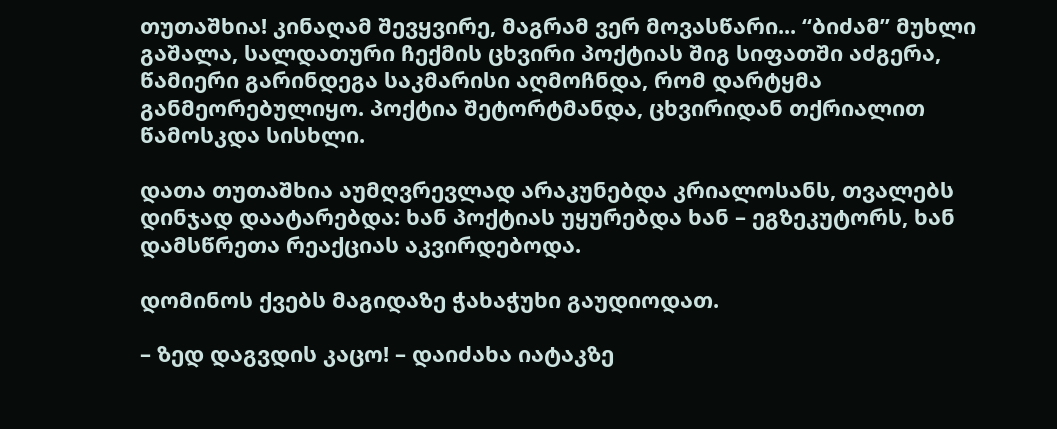თუთაშხია! კინაღამ შევყვირე, მაგრამ ვერ მოვასწარი... “ბიძამ” მუხლი გაშალა, სალდათური ჩექმის ცხვირი პოქტიას შიგ სიფათში აძგერა, წამიერი გარინდეგა საკმარისი აღმოჩნდა, რომ დარტყმა განმეორებულიყო. პოქტია შეტორტმანდა, ცხვირიდან თქრიალით წამოსკდა სისხლი.

დათა თუთაშხია აუმღვრევლად არაკუნებდა კრიალოსანს, თვალებს დინჯად დაატარებდა: ხან პოქტიას უყურებდა ხან – ეგზეკუტორს, ხან დამსწრეთა რეაქციას აკვირდებოდა.

დომინოს ქვებს მაგიდაზე ჭახაჭუხი გაუდიოდათ.

– ზედ დაგვდის კაცო! – დაიძახა იატაკზე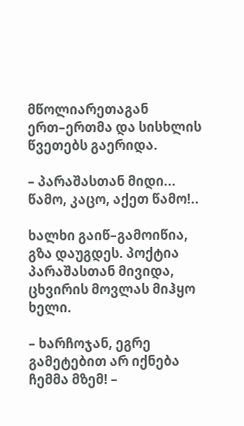მწოლიარეთაგან ერთ–ერთმა და სისხლის წვეთებს გაერიდა.

– პარაშასთან მიდი... წამო, კაცო, აქეთ წამო!..

ხალხი გაიწ–გამოიწია, გზა დაუგდეს. პოქტია პარაშასთან მივიდა, ცხვირის მოვლას მიჰყო ხელი.

– ხარჩოჯან, ეგრე გამეტებით არ იქნება ჩემმა მზემ! –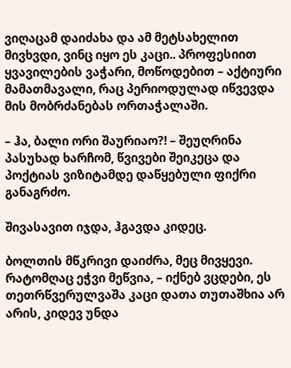ვიღაცამ დაიძახა და ამ მეტსახელით მივხვდი, ვინც იყო ეს კაცი.. პროფესიით ყვავილების ვაჭარი, მოწოდებით – აქტიური მამათმავალი, რაც პერიოდულად იწვევდა მის მობრძანებას ორთაჭალაში.

– ჰა, ბალი ორი შაურიაო?! – შეუღრინა პასუხად ხარჩომ, წვივები შეიკეცა და პოქტიას ვიზიტამდე დაწყებული ფიქრი განაგრძო.

შივასავით იჯდა, ჰგავდა კიდეც.

ბოლთის მწკრივი დაიძრა, მეც მივყევი. რატომღაც ეჭვი მეწვია, – იქნებ ვცდები, ეს თეთრწვერულვაშა კაცი დათა თუთაშხია არ არის, კიდევ უნდა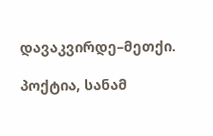დავაკვირდე–მეთქი.

პოქტია, სანამ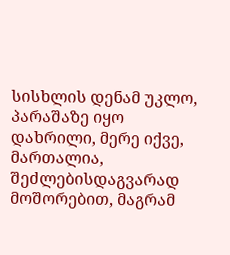სისხლის დენამ უკლო, პარაშაზე იყო დახრილი, მერე იქვე, მართალია, შეძლებისდაგვარად მოშორებით, მაგრამ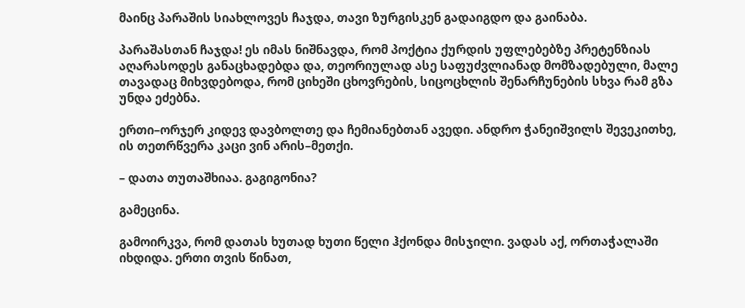მაინც პარაშის სიახლოვეს ჩაჯდა, თავი ზურგისკენ გადაიგდო და გაინაბა.

პარაშასთან ჩაჯდა! ეს იმას ნიშნავდა, რომ პოქტია ქურდის უფლებებზე პრეტენზიას აღარასოდეს განაცხადებდა და, თეორიულად ასე საფუძვლიანად მომზადებული, მალე თავადაც მიხვდებოდა, რომ ციხეში ცხოვრების, სიცოცხლის შენარჩუნების სხვა რამ გზა უნდა ეძებნა.

ერთი–ორჯერ კიდევ დავბოლთე და ჩემიანებთან ავედი. ანდრო ჭანეიშვილს შევეკითხე, ის თეთრწვერა კაცი ვინ არის–მეთქი.

– დათა თუთაშხიაა. გაგიგონია?

გამეცინა.

გამოირკვა, რომ დათას ხუთად ხუთი წელი ჰქონდა მისჯილი. ვადას აქ, ორთაჭალაში იხდიდა. ერთი თვის წინათ,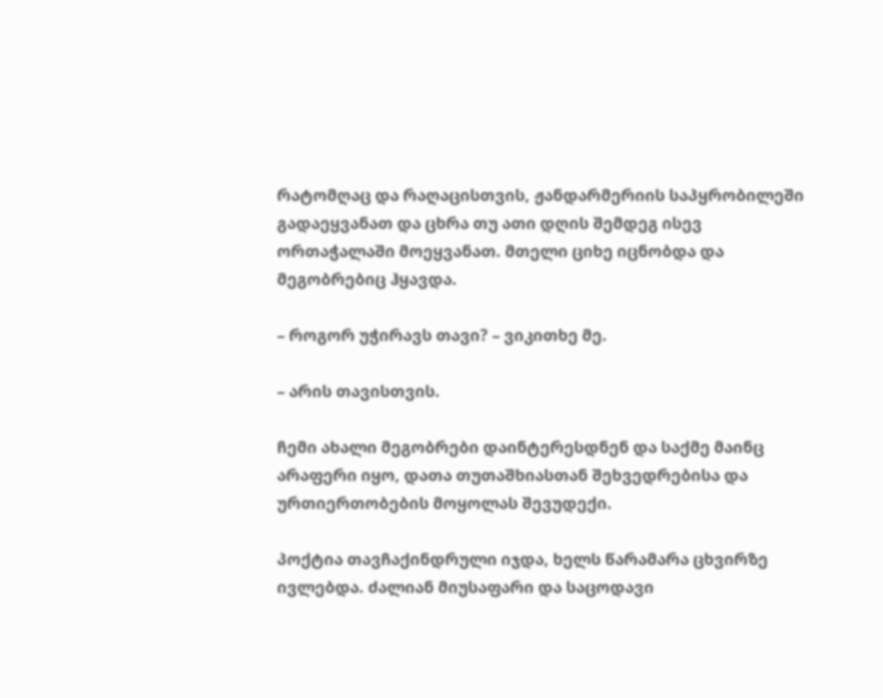რატომღაც და რაღაცისთვის, ჟანდარმერიის საპყრობილეში გადაეყვანათ და ცხრა თუ ათი დღის შემდეგ ისევ ორთაჭალაში მოეყვანათ. მთელი ციხე იცნობდა და მეგობრებიც ჰყავდა.

– როგორ უჭირავს თავი? – ვიკითხე მე.

– არის თავისთვის.

ჩემი ახალი მეგობრები დაინტერესდნენ და საქმე მაინც არაფერი იყო, დათა თუთაშხიასთან შეხვედრებისა და ურთიერთობების მოყოლას შევუდექი.

პოქტია თავჩაქინდრული იჯდა, ხელს წარამარა ცხვირზე ივლებდა. ძალიან მიუსაფარი და საცოდავი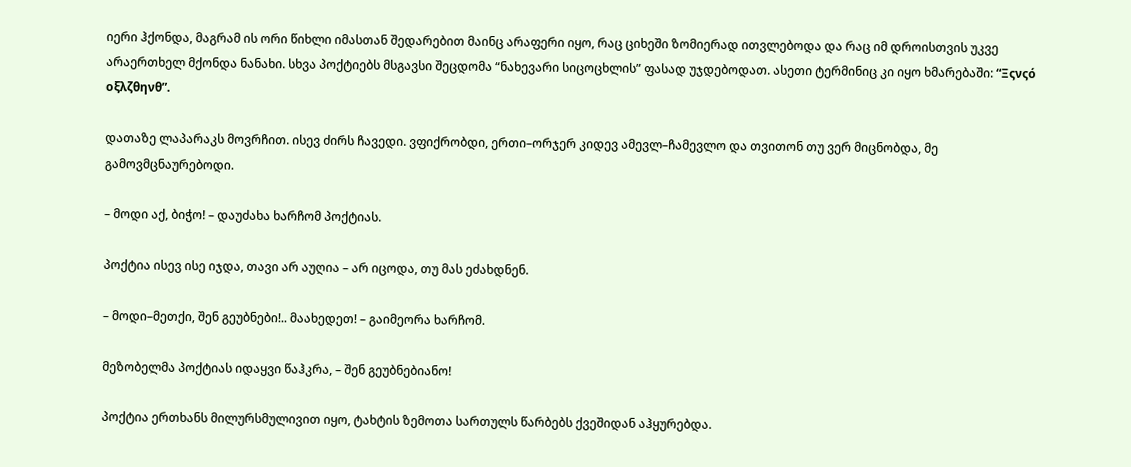იერი ჰქონდა, მაგრამ ის ორი წიხლი იმასთან შედარებით მაინც არაფერი იყო, რაც ციხეში ზომიერად ითვლებოდა და რაც იმ დროისთვის უკვე არაერთხელ მქონდა ნანახი. სხვა პოქტიებს მსგავსი შეცდომა “ნახევარი სიცოცხლის” ფასად უჯდებოდათ. ასეთი ტერმინიც კი იყო ხმარებაში: “Ξςνςό οξλζθηνθ”.

დათაზე ლაპარაკს მოვრჩით. ისევ ძირს ჩავედი. ვფიქრობდი, ერთი–ორჯერ კიდევ ამევლ–ჩამევლო და თვითონ თუ ვერ მიცნობდა, მე გამოვმცნაურებოდი.

– მოდი აქ, ბიჭო! – დაუძახა ხარჩომ პოქტიას.

პოქტია ისევ ისე იჯდა, თავი არ აუღია – არ იცოდა, თუ მას ეძახდნენ.

– მოდი–მეთქი, შენ გეუბნები!.. მაახედეთ! – გაიმეორა ხარჩომ.

მეზობელმა პოქტიას იდაყვი წაჰკრა, – შენ გეუბნებიანო!

პოქტია ერთხანს მილურსმულივით იყო, ტახტის ზემოთა სართულს წარბებს ქვეშიდან აჰყურებდა.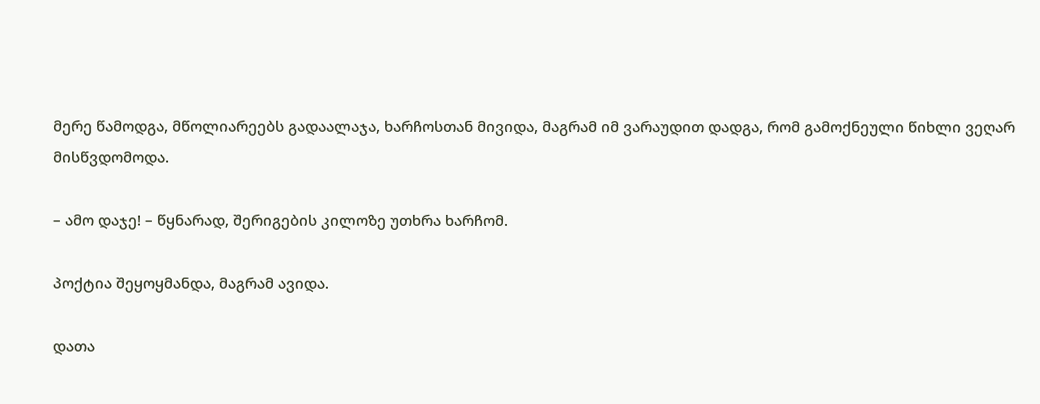მერე წამოდგა, მწოლიარეებს გადაალაჯა, ხარჩოსთან მივიდა, მაგრამ იმ ვარაუდით დადგა, რომ გამოქნეული წიხლი ვეღარ მისწვდომოდა.

– ამო დაჯე! – წყნარად, შერიგების კილოზე უთხრა ხარჩომ.

პოქტია შეყოყმანდა, მაგრამ ავიდა.

დათა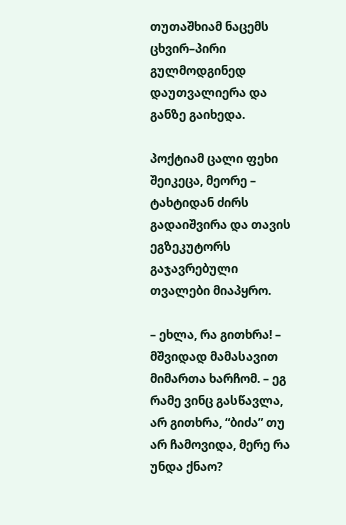თუთაშხიამ ნაცემს ცხვირ–პირი გულმოდგინედ დაუთვალიერა და განზე გაიხედა.

პოქტიამ ცალი ფეხი შეიკეცა, მეორე – ტახტიდან ძირს გადაიშვირა და თავის ეგზეკუტორს გაჯავრებული თვალები მიაპყრო.

– ეხლა, რა გითხრა! – მშვიდად მამასავით მიმართა ხარჩომ. – ეგ რამე ვინც გასწავლა, არ გითხრა, “ბიძა” თუ არ ჩამოვიდა, მერე რა უნდა ქნაო?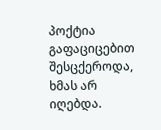პოქტია გაფაციცებით შესცქეროდა, ხმას არ იღებდა.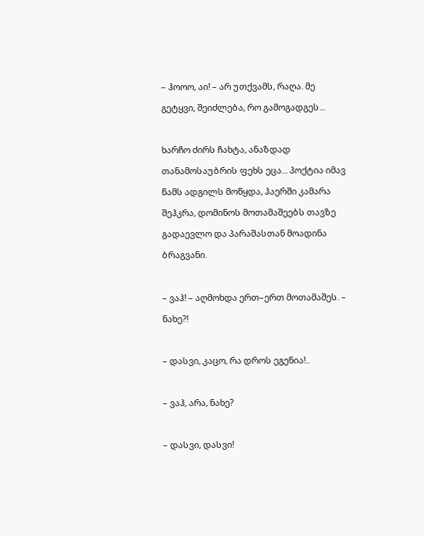– ჰოოო, აი! – არ უთქვამს, რაღა. მე გეტყვი, შეიძლება, რო გამოგადგეს...

ხარჩო ძირს ჩახტა, ანაზდად თანამოსაუბრის ფეხს ეცა... პოქტია იმავ წამს ადგილს მოწყდა, ჰაერში კამარა შეჰკრა, დომინოს მოთამაშეებს თავზე გადაევლო და პარაშასთან მოადინა ბრაგვანი.

– ვაჰ! – აღმოხდა ერთ–ერთ მოთამაშეს. – ნახე?!

– დასვი, კაცო, რა დროს ეგენია!..

– ვაჰ, არა, ნახე?

– დასვი, დასვი!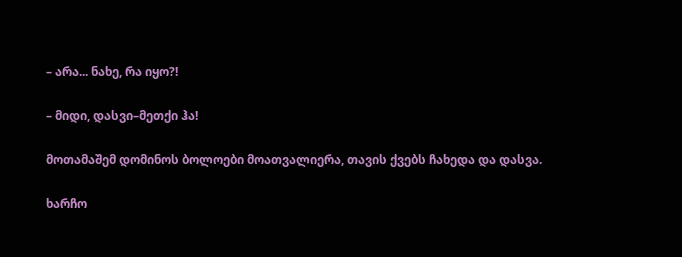– არა... ნახე, რა იყო?!

– მიდი, დასვი–მეთქი ჰა!

მოთამაშემ დომინოს ბოლოები მოათვალიერა, თავის ქვებს ჩახედა და დასვა.

ხარჩო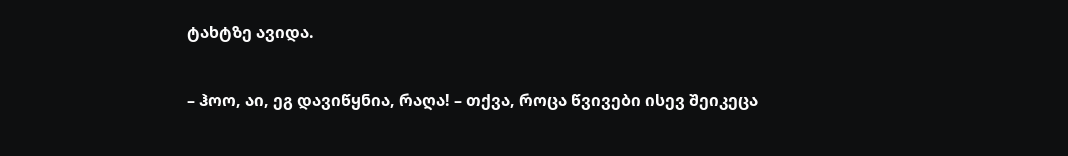ტახტზე ავიდა.

– ჰოო, აი, ეგ დავიწყნია, რაღა! – თქვა, როცა წვივები ისევ შეიკეცა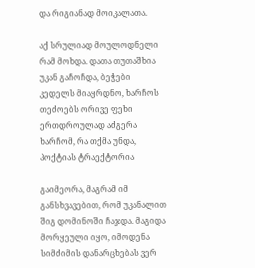და რიგიანად მოიკალათა.

აქ სრულიად მოულოდნელი რამ მოხდა. დათა თუთაშხია უკან გაჩოჩდა, ბეჭები კედელს მიაყრდნო, ხარჩოს თეძოებს ორივე ფეხი ერთდროულად აძგერა ხარჩომ, რა თქმა უნდა, პოქტიას ტრაექტორია

გაიმეორა, მაგრამ იმ განსხვავებით, რომ უკანალით შიგ დომინოში ჩაჯდა. მაგიდა მორყეული იყო, იმოდენა სიმძიმის დანარცხებას ვერ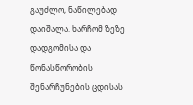გაუძლო, ნაწილებად დაიშალა. ხარჩომ ზეზე დადგომისა და წონასწორობის შენარჩუნების ცდისას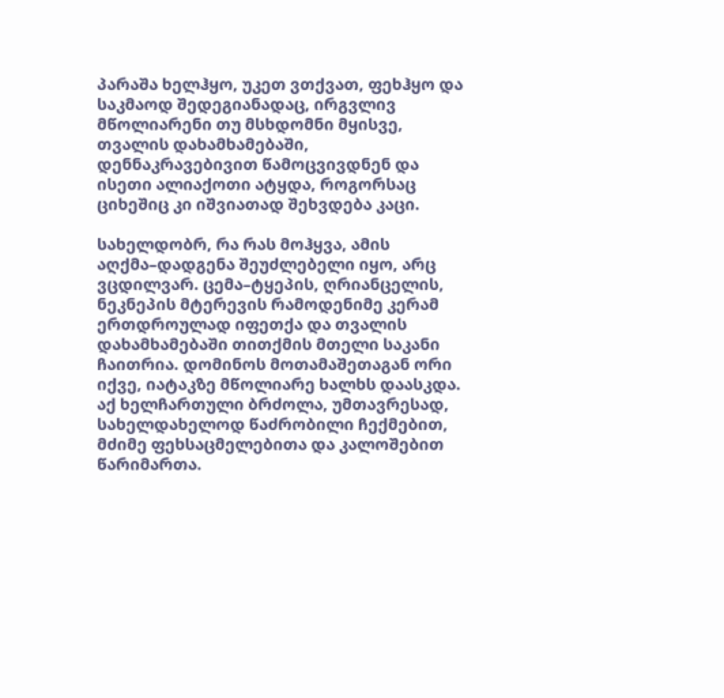პარაშა ხელჰყო, უკეთ ვთქვათ, ფეხჰყო და საკმაოდ შედეგიანადაც, ირგვლივ მწოლიარენი თუ მსხდომნი მყისვე, თვალის დახამხამებაში, დენნაკრავებივით წამოცვივდნენ და ისეთი ალიაქოთი ატყდა, როგორსაც ციხეშიც კი იშვიათად შეხვდება კაცი.

სახელდობრ, რა რას მოჰყვა, ამის აღქმა–დადგენა შეუძლებელი იყო, არც ვცდილვარ. ცემა–ტყეპის, ღრიანცელის, ნეკნეპის მტერევის რამოდენიმე კერამ ერთდროულად იფეთქა და თვალის დახამხამებაში თითქმის მთელი საკანი ჩაითრია. დომინოს მოთამაშეთაგან ორი იქვე, იატაკზე მწოლიარე ხალხს დაასკდა. აქ ხელჩართული ბრძოლა, უმთავრესად, სახელდახელოდ წაძრობილი ჩექმებით, მძიმე ფეხსაცმელებითა და კალოშებით წარიმართა.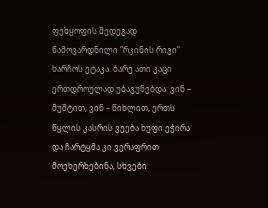ფეხყოფის შედეგად წამოვარდნილი “რკინის რიგი” ხარჩოს ეტაკა. ბარე ათი კაცი ერთდროულად უბაგუნებდა: ვინ – მუშტით, ვინ – წიხლით, ერთს წყლის კასრის ვეება ხუფი ეჭირა და ჩარტყმა კი ვერაფრით მოეხერხებინა, სხვები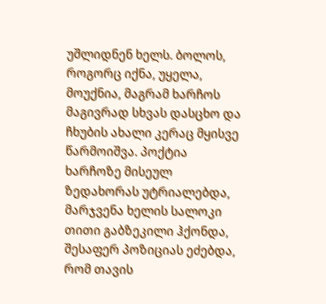უშლიდნენ ხელს. ბოლოს, როგორც იქნა, უყელა, მოუქნია, მაგრამ ხარჩოს მაგივრად სხვას დასცხო და ჩხუბის ახალი კერაც მყისვე წარმოიშვა. პოქტია ხარჩოზე მისეულ ზედახორას უტრიალებდა, მარჯვენა ხელის სალოკი თითი გაბზეკილი ჰქონდა, შესაფერ პოზიციას ეძებდა, რომ თავის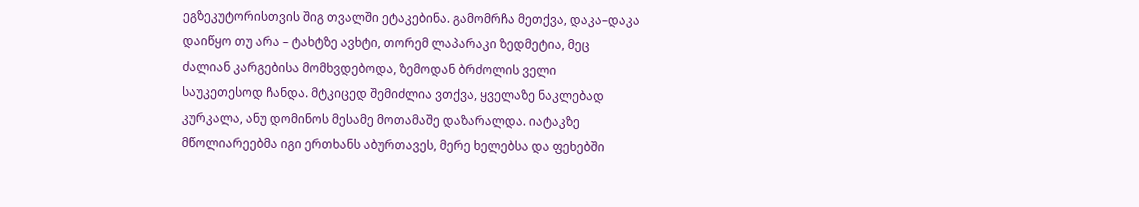ეგზეკუტორისთვის შიგ თვალში ეტაკებინა. გამომრჩა მეთქვა, დაკა–დაკა დაიწყო თუ არა – ტახტზე ავხტი, თორემ ლაპარაკი ზედმეტია, მეც ძალიან კარგებისა მომხვდებოდა, ზემოდან ბრძოლის ველი საუკეთესოდ ჩანდა. მტკიცედ შემიძლია ვთქვა, ყველაზე ნაკლებად კურკალა, ანუ დომინოს მესამე მოთამაშე დაზარალდა. იატაკზე მწოლიარეებმა იგი ერთხანს აბურთავეს, მერე ხელებსა და ფეხებში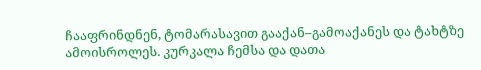ჩააფრინდნენ, ტომარასავით გააქან–გამოაქანეს და ტახტზე ამოისროლეს. კურკალა ჩემსა და დათა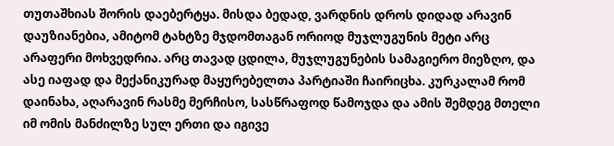თუთაშხიას შორის დაებერტყა. მისდა ბედად, ვარდნის დროს დიდად არავინ დაუზიანებია, ამიტომ ტახტზე მჯდომთაგან ორიოდ მუჯლუგუნის მეტი არც არაფერი მოხვედრია. არც თავად ცდილა, მუჯლუგუნების სამაგიერო მიეზღო, და ასე იაფად და მექანიკურად მაყურებელთა პარტიაში ჩაირიცხა. კურკალამ რომ დაინახა, აღარავინ რასმე მერჩისო, სასწრაფოდ წამოჯდა და ამის შემდეგ მთელი იმ ომის მანძილზე სულ ერთი და იგივე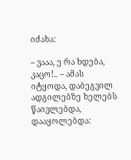იძახა:

– ვააა, ე რა ხდება, კაცო!.. – ამას იტყოდა, დაბეგვილ ადგილებზე ხელებს წაივლებდა, დააყოლებდა: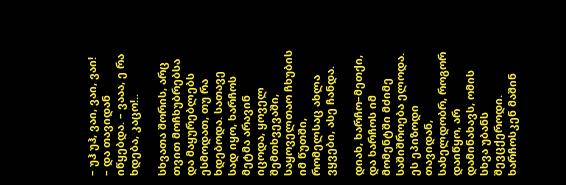– უჰ უჰ, ვაი, ვაი, ვაი! – და თავიდან იწყებდა. – ვააა, ე რა ხდება, კაცო!..

სხვათა შორის, არც თვით მოჩხუბრებსა და მაყურებლებს ესმოდათ, თუ რა ხდებოდა. სათავე სად იყო, ხარჩოს მეტმა არავინ იცოდა, ყოველ შემთხვევაში, საყოველთაო ჩხუბის იმ წუთში, რომელსაც ახლა ვყვები, ასე ჩანდა.

დიახ, ხარჩო–მეთქი, და ხარჩოს იმ მომენტში მძიმე საშიშროება ელოდა. ეს ეპიზოდი თავიდან, სახელდობრ, როგორ დაიწყო, არ დამინახავს, ომის სხვა უბანს შევცქეროდი. ხარჩოსკენ მაშინ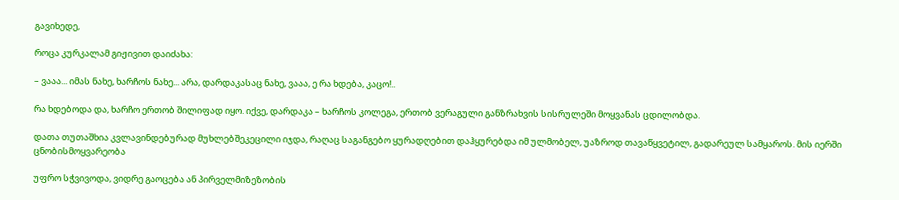გავიხედე,

როცა კურკალამ გიჟივით დაიძახა:

– ვააა... იმას ნახე, ხარჩოს ნახე... არა, დარდაკასაც ნახე, ვააა, ე რა ხდება, კაცო!..

რა ხდებოდა და, ხარჩო ერთობ შილიფად იყო. იქვე, დარდაკა – ხარჩოს კოლეგა, ერთობ ვერაგული განზრახვის სისრულეში მოყვანას ცდილობდა.

დათა თუთაშხია კვლავინდებურად მუხლებშეკეცილი იჯდა, რაღაც საგანგებო ყურადღებით დაჰყურებდა იმ ულმობელ, უაზროდ თავაწყვეტილ, გადარეულ სამყაროს. მის იერში ცნობისმოყვარეობა

უფრო სჭვივოდა, ვიდრე გაოცება ან პირველმიზეზობის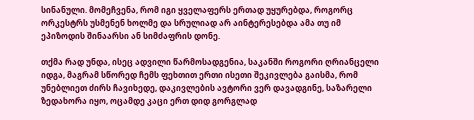სინანული. მომეჩვენა, რომ იგი ყველაფერს ერთად უყურებდა, როგორც ორკესტრს უსმენენ ხოლმე და სრულიად არ აინტერესებდა ამა თუ იმ ეპიზოდის შინაარსი ან სიმძაფრის დონე.

თქმა რად უნდა, ისეც ადვილი წარმოსადგენია, საკანში როგორი ღრიანცელი იდგა, მაგრამ სწორედ ჩემს ფეხთით ერთი ისეთი შეკივლება გაისმა, რომ უნებლიეთ ძირს ჩავიხედე, დაკივლების ავტორი ვერ დავადგინე, საზარელი ზედახორა იყო, ოცამდე კაცი ერთ დიდ გორგლად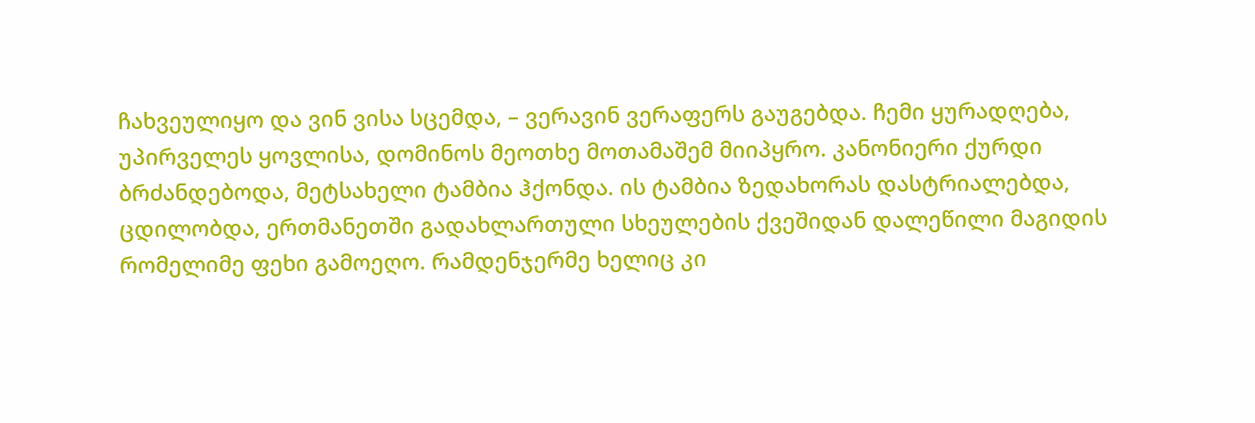ჩახვეულიყო და ვინ ვისა სცემდა, – ვერავინ ვერაფერს გაუგებდა. ჩემი ყურადღება, უპირველეს ყოვლისა, დომინოს მეოთხე მოთამაშემ მიიპყრო. კანონიერი ქურდი ბრძანდებოდა, მეტსახელი ტამბია ჰქონდა. ის ტამბია ზედახორას დასტრიალებდა, ცდილობდა, ერთმანეთში გადახლართული სხეულების ქვეშიდან დალეწილი მაგიდის რომელიმე ფეხი გამოეღო. რამდენჯერმე ხელიც კი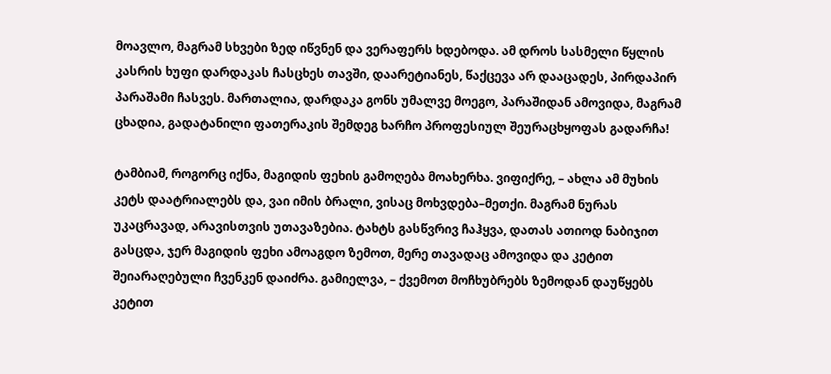მოავლო, მაგრამ სხვები ზედ იწვნენ და ვერაფერს ხდებოდა. ამ დროს სასმელი წყლის კასრის ხუფი დარდაკას ჩასცხეს თავში, დაარეტიანეს, წაქცევა არ დააცადეს, პირდაპირ პარაშამი ჩასვეს. მართალია, დარდაკა გონს უმალვე მოეგო, პარაშიდან ამოვიდა, მაგრამ ცხადია, გადატანილი ფათერაკის შემდეგ ხარჩო პროფესიულ შეურაცხყოფას გადარჩა!

ტამბიამ, როგორც იქნა, მაგიდის ფეხის გამოღება მოახერხა. ვიფიქრე, – ახლა ამ მუხის კეტს დაატრიალებს და, ვაი იმის ბრალი, ვისაც მოხვდება–მეთქი. მაგრამ ნურას უკაცრავად, არავისთვის უთავაზებია. ტახტს გასწვრივ ჩაჰყვა, დათას ათიოდ ნაბიჯით გასცდა, ჯერ მაგიდის ფეხი ამოაგდო ზემოთ, მერე თავადაც ამოვიდა და კეტით შეიარაღებული ჩვენკენ დაიძრა. გამიელვა, – ქვემოთ მოჩხუბრებს ზემოდან დაუწყებს კეტით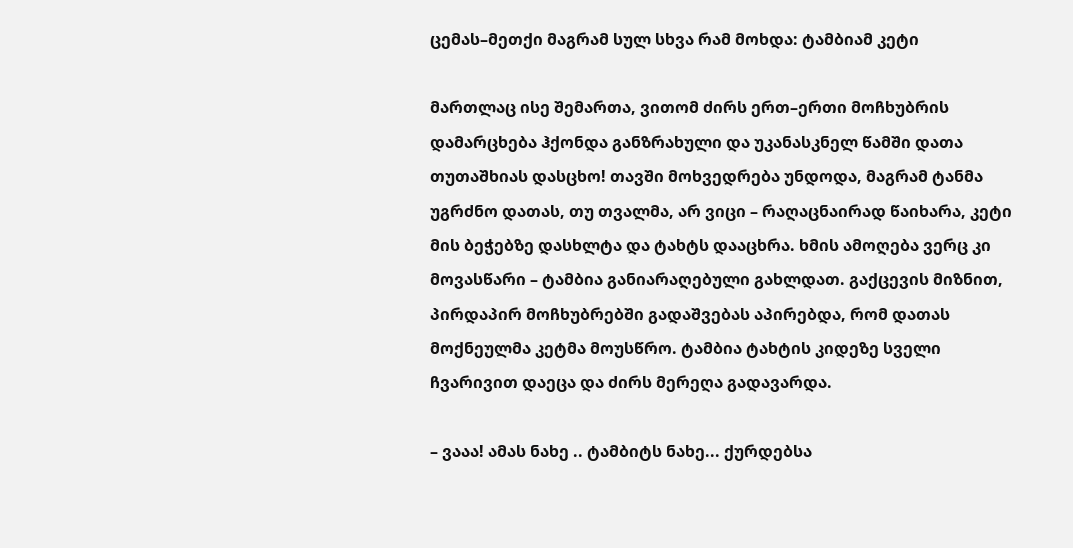ცემას–მეთქი მაგრამ სულ სხვა რამ მოხდა: ტამბიამ კეტი

მართლაც ისე შემართა, ვითომ ძირს ერთ–ერთი მოჩხუბრის დამარცხება ჰქონდა განზრახული და უკანასკნელ წამში დათა თუთაშხიას დასცხო! თავში მოხვედრება უნდოდა, მაგრამ ტანმა უგრძნო დათას, თუ თვალმა, არ ვიცი – რაღაცნაირად წაიხარა, კეტი მის ბეჭებზე დასხლტა და ტახტს დააცხრა. ხმის ამოღება ვერც კი მოვასწარი – ტამბია განიარაღებული გახლდათ. გაქცევის მიზნით, პირდაპირ მოჩხუბრებში გადაშვებას აპირებდა, რომ დათას მოქნეულმა კეტმა მოუსწრო. ტამბია ტახტის კიდეზე სველი ჩვარივით დაეცა და ძირს მერეღა გადავარდა.

– ვააა! ამას ნახე .. ტამბიტს ნახე... ქურდებსა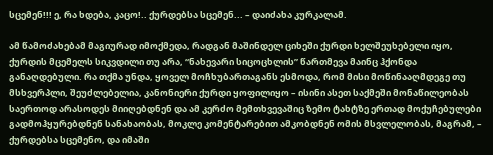სცემენ!!! ე, რა ხდება, კაცო!.. ქურდებსა სცემენ... – დაიძახა კურკალამ.

ამ წამოძახებამ მაგიურად იმოქმედა, რადგან მაშინდელ ციხეში ქურდი ხელშეუხებელი იყო, ქურდის მცემელს სიკვდილი თუ არა, “ნახევარი სიცოცხლის” წართმევა მაინც ჰქონდა განაღდებული. რა თქმა უნდა, ყოველ მოჩხუბართაგანს ესმოდა, რომ მისი მოწინააღმდეგე თუ მსხვერპლი, შეუძლებელია, კანონიერი ქურდი ყოფილიყო – ისინი ასეთ საქმეში მონაწილეობას საერთოდ არასოდეს მიიღებდნენ და ამ კერძო მემთხვევაშიც ზემო ტახტზე ერთად მოქუჩებულები გადმოჰყურებდნენ სანახაობას, მოკლე კომენტარებით ამკობდნენ ომის მსვლელობას, მაგრამ, – ქურდებსა სცემენო, და იმაში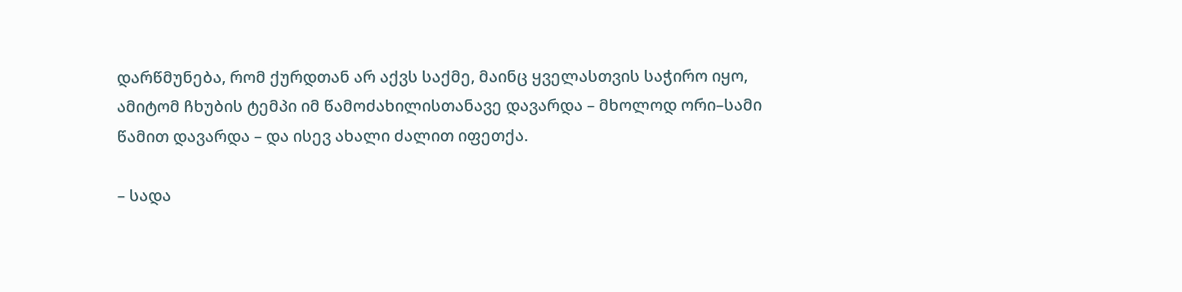დარწმუნება, რომ ქურდთან არ აქვს საქმე, მაინც ყველასთვის საჭირო იყო, ამიტომ ჩხუბის ტემპი იმ წამოძახილისთანავე დავარდა – მხოლოდ ორი–სამი წამით დავარდა – და ისევ ახალი ძალით იფეთქა.

– სადა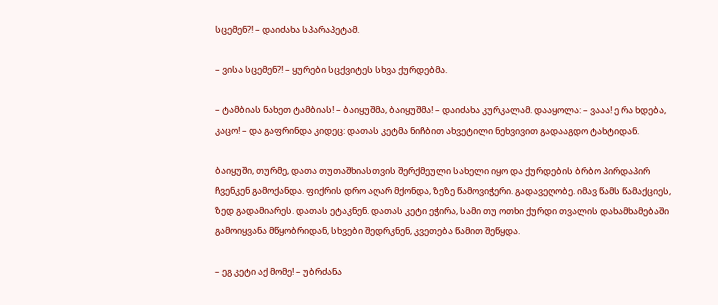სცემენ?! – დაიძახა სპარაპეტამ.

– ვისა სცემენ?! – ყურები სცქვიტეს სხვა ქურდებმა.

– ტამბიას ნახეთ ტამბიას! – ბაიყუშმა, ბაიყუშმა! – დაიძახა კურკალამ. დააყოლა: – ვააა! ე რა ხდება, კაცო! – და გაფრინდა კიდეც: დათას კეტმა ნიჩბით ახვეტილი ნეხვივით გადააგდო ტახტიდან.

ბაიყუში, თურმე, დათა თუთაშხიასთვის შერქმეული სახელი იყო და ქურდების ბრბო პირდაპირ ჩვენკენ გამოქანდა. ფიქრის დრო აღარ მქონდა, ზეზე წამოვიჭერი. გადავეღობე. იმავ წამს წამაქციეს, ზედ გადამიარეს. დათას ეტაკნენ. დათას კეტი ეჭირა, სამი თუ ოთხი ქურდი თვალის დახამხამებაში გამოიყვანა მწყობრიდან, სხვები შედრკნენ, კვეთება წამით შეწყდა.

– ეგ კეტი აქ მომე! – უბრძანა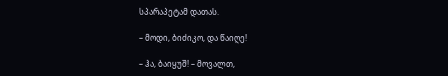სპარაპეტამ დათას.

– მოდი, ბიძიკო, და წაიღე!

– ჰა, ბაიყუშ! – მოვალთ,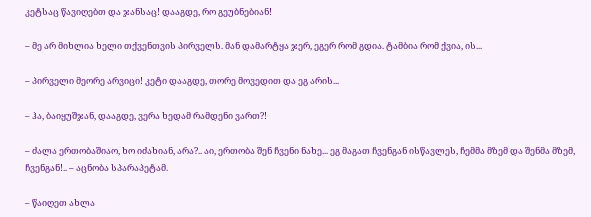კეტსაც წავიღებთ და ჯანსაც! დააგდე, რო გეუბნებიან!

– მე არ მიხლია ხელი თქვენთვის პირველს. მან დამარტყა ჯერ, ეგერ რომ გდია. ტამბია რომ ქვია, ის...

– პირველი მეორე არვიცი! კეტი დააგდე, თორე მოვედით და ეგ არის...

– ჰა, ბაიყუშჯან, დააგდე, ვერა ხედამ რამდენი ვართ?!

– ძალა ერთობაშიაო, ხო იძახიან, არა?.. აი, ერთობა შენ ჩვენი ნახე... ეგ მაგათ ჩვენგან ისწავლეს, ჩემმა მზემ და შენმა მზემ, ჩვენგან!.. – აცნობა სპარაპეტამ.

– წაიღეთ ახლა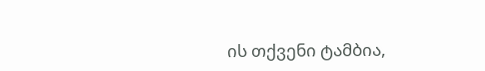ის თქვენი ტამბია,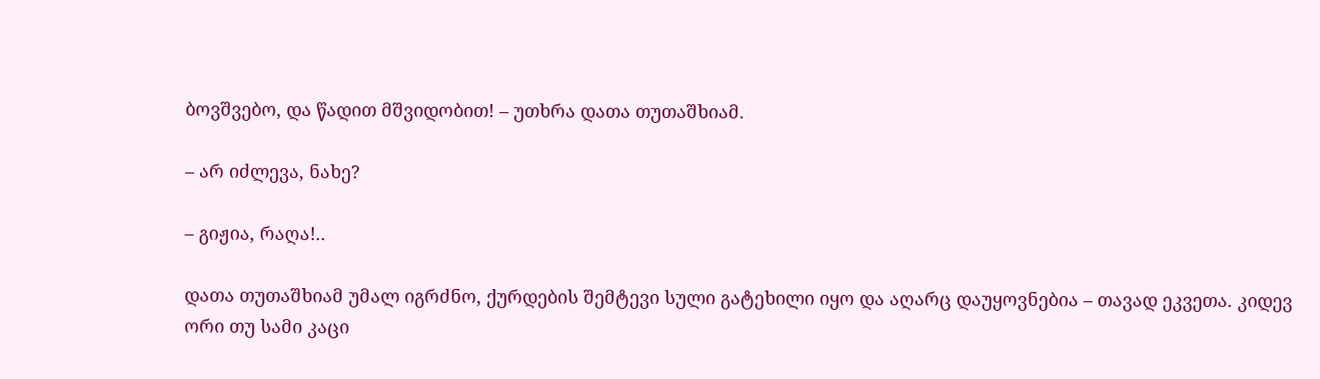ბოვშვებო, და წადით მშვიდობით! – უთხრა დათა თუთაშხიამ.

– არ იძლევა, ნახე?

– გიჟია, რაღა!..

დათა თუთაშხიამ უმალ იგრძნო, ქურდების შემტევი სული გატეხილი იყო და აღარც დაუყოვნებია – თავად ეკვეთა. კიდევ ორი თუ სამი კაცი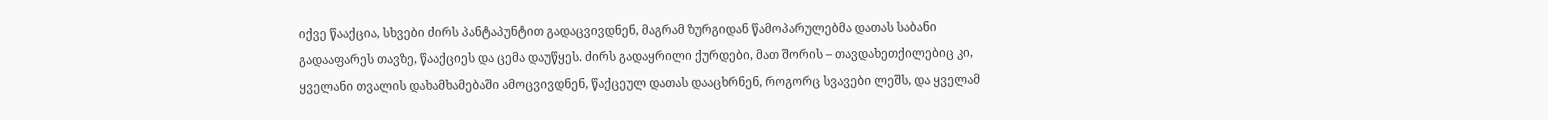იქვე წააქცია, სხვები ძირს პანტაპუნტით გადაცვივდნენ, მაგრამ ზურგიდან წამოპარულებმა დათას საბანი გადააფარეს თავზე, წააქციეს და ცემა დაუწყეს. ძირს გადაყრილი ქურდები, მათ შორის – თავდახეთქილებიც კი, ყველანი თვალის დახამხამებაში ამოცვივდნენ, წაქცეულ დათას დააცხრნენ, როგორც სვავები ლეშს, და ყველამ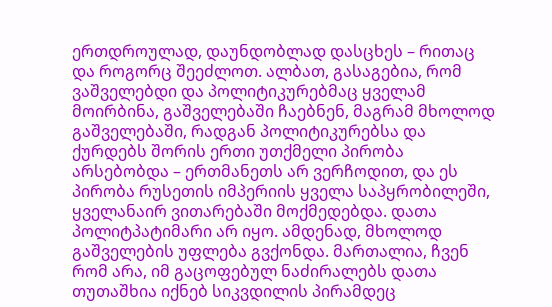ერთდროულად, დაუნდობლად დასცხეს – რითაც და როგორც შეეძლოთ. ალბათ, გასაგებია, რომ ვაშველებდი და პოლიტიკურებმაც ყველამ მოირბინა, გაშველებაში ჩაებნენ, მაგრამ მხოლოდ გაშველებაში, რადგან პოლიტიკურებსა და ქურდებს შორის ერთი უთქმელი პირობა არსებობდა – ერთმანეთს არ ვერჩოდით, და ეს პირობა რუსეთის იმპერიის ყველა საპყრობილეში, ყველანაირ ვითარებაში მოქმედებდა. დათა პოლიტპატიმარი არ იყო. ამდენად, მხოლოდ გაშველების უფლება გვქონდა. მართალია, ჩვენ რომ არა, იმ გაცოფებულ ნაძირალებს დათა თუთაშხია იქნებ სიკვდილის პირამდეც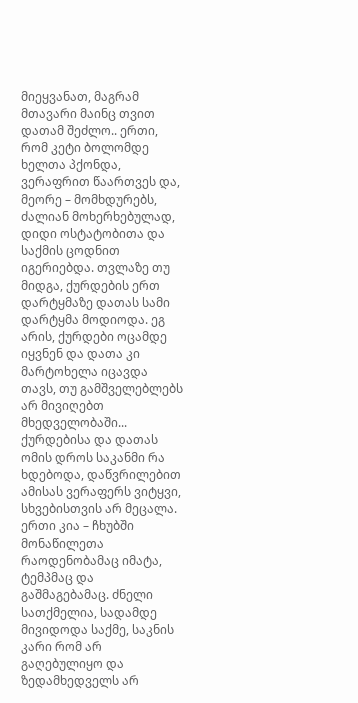მიეყვანათ, მაგრამ მთავარი მაინც თვით დათამ შეძლო.. ერთი, რომ კეტი ბოლომდე ხელთა პქონდა, ვერაფრით წაართვეს და, მეორე – მომხდურებს, ძალიან მოხერხებულად, დიდი ოსტატობითა და საქმის ცოდნით იგერიებდა. თვლაზე თუ მიდგა, ქურდების ერთ დარტყმაზე დათას სამი დარტყმა მოდიოდა. ეგ არის, ქურდები ოცამდე იყვნენ და დათა კი მარტოხელა იცავდა თავს, თუ გამშველებლებს არ მივიღებთ მხედველობაში... ქურდებისა და დათას ომის დროს საკანმი რა ხდებოდა, დაწვრილებით ამისას ვერაფერს ვიტყვი, სხვებისთვის არ მეცალა. ერთი კია – ჩხუბში მონაწილეთა რაოდენობამაც იმატა, ტემპმაც და გაშმაგებამაც. ძნელი სათქმელია, სადამდე მივიდოდა საქმე, საკნის კარი რომ არ გაღებულიყო და ზედამხედველს არ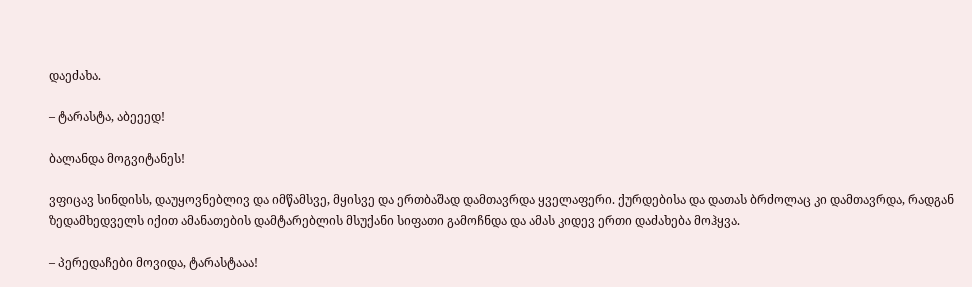დაეძახა.

– ტარასტა, აბეეედ!

ბალანდა მოგვიტანეს!

ვფიცავ სინდისს, დაუყოვნებლივ და იმწამსვე, მყისვე და ერთბაშად დამთავრდა ყველაფერი. ქურდებისა და დათას ბრძოლაც კი დამთავრდა, რადგან ზედამხედველს იქით ამანათების დამტარებლის მსუქანი სიფათი გამოჩნდა და ამას კიდევ ერთი დაძახება მოჰყვა.

– პერედაჩები მოვიდა, ტარასტააა!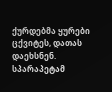ქურდებმა ყურები ცქვიტეს, დათას დაეხსნენ. სპარაპეტამ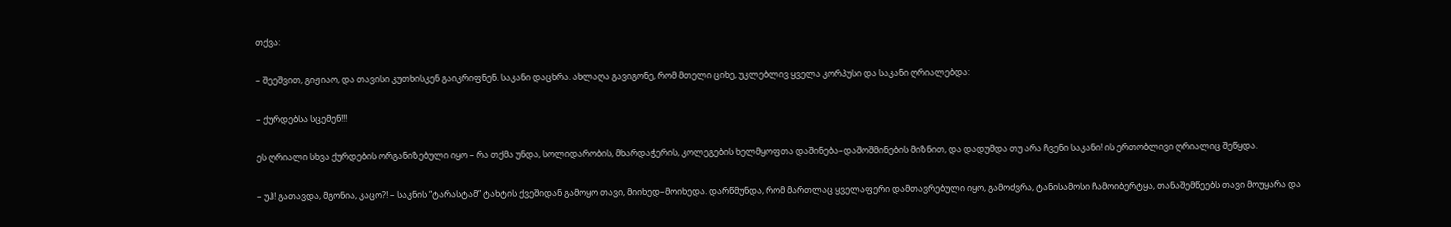თქვა:

– შეეშვით, გიჟიაო, და თავისი კუთხისკენ გაიკრიფნენ. საკანი დაცხრა. ახლაღა გავიგონე, რომ მთელი ციხე, უკლებლივ ყველა კორპუსი და საკანი ღრიალებდა:

– ქურდებსა სცემენ!!!

ეს ღრიალი სხვა ქურდების ორგანიზებული იყო – რა თქმა უნდა, სოლიდარობის, მხარდაჭერის, კოლეგების ხელმყოფთა დაშინება–დაშოშმინების მიზნით, და დადუმდა თუ არა ჩვენი საკანი! ის ერთობლივი ღრიალიც შეწყდა.

– უჰ! გათავდა, მგონია, კაცო?! – საკნის “ტარასტამ” ტახტის ქვეშიდან გამოყო თავი, მიიხედ–მოიხედა. დარწმუნდა, რომ მართლაც ყველაფერი დამთავრებული იყო, გამოძვრა, ტანისამოსი ჩამოიბერტყა, თანაშემწეებს თავი მოუყარა და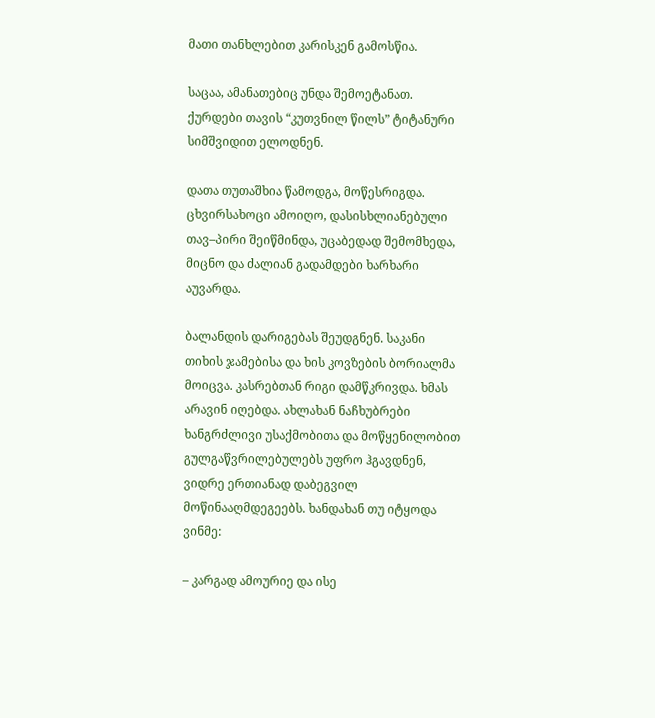მათი თანხლებით კარისკენ გამოსწია.

საცაა, ამანათებიც უნდა შემოეტანათ. ქურდები თავის “კუთვნილ წილს” ტიტანური სიმშვიდით ელოდნენ.

დათა თუთაშხია წამოდგა, მოწესრიგდა. ცხვირსახოცი ამოიღო, დასისხლიანებული თავ–პირი შეიწმინდა, უცაბედად შემომხედა, მიცნო და ძალიან გადამდები ხარხარი აუვარდა.

ბალანდის დარიგებას შეუდგნენ. საკანი თიხის ჯამებისა და ხის კოვზების ბორიალმა მოიცვა. კასრებთან რიგი დამწკრივდა. ხმას არავინ იღებდა. ახლახან ნაჩხუბრები ხანგრძლივი უსაქმობითა და მოწყენილობით გულგაწვრილებულებს უფრო ჰგავდნენ, ვიდრე ერთიანად დაბეგვილ მოწინააღმდეგეებს. ხანდახან თუ იტყოდა ვინმე:

– კარგად ამოურიე და ისე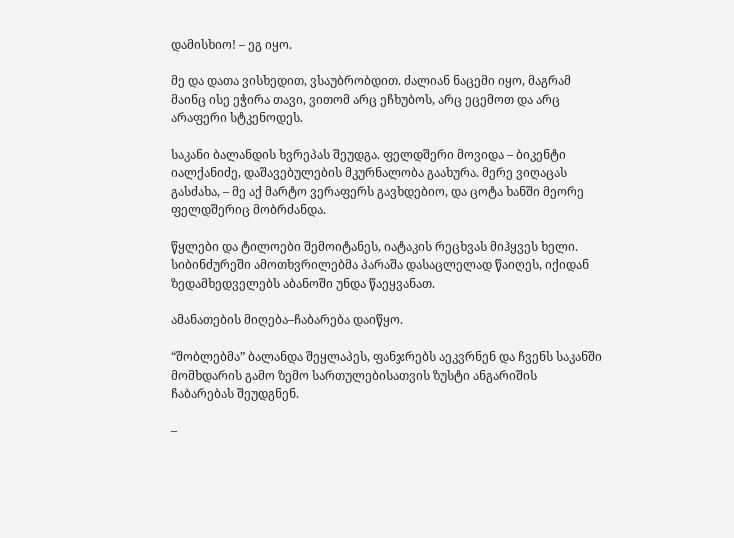დამისხიო! – ეგ იყო.

მე და დათა ვისხედით, ვსაუბრობდით. ძალიან ნაცემი იყო, მაგრამ მაინც ისე ეჭირა თავი, ვითომ არც ეჩხუბოს, არც ეცემოთ და არც არაფერი სტკენოდეს.

საკანი ბალანდის ხვრეპას შეუდგა. ფელდშერი მოვიდა – ბიკენტი იალქანიძე, დაშავებულების მკურნალობა გაახურა. მერე ვიღაცას გასძახა, – მე აქ მარტო ვერაფერს გავხდებიო, და ცოტა ხანში მეორე ფელდშერიც მობრძანდა.

წყლები და ტილოები შემოიტანეს, იატაკის რეცხვას მიჰყვეს ხელი. სიბინძურეში ამოთხვრილებმა პარაშა დასაცლელად წაიღეს, იქიდან ზედამხედველებს აბანოში უნდა წაეყვანათ.

ამანათების მიღება–ჩაბარება დაიწყო.

“შობლებმა” ბალანდა შეყლაპეს, ფანჯრებს აეკვრნენ და ჩვენს საკანში მომხდარის გამო ზემო სართულებისათვის ზუსტი ანგარიშის ჩაბარებას შეუდგნენ.

–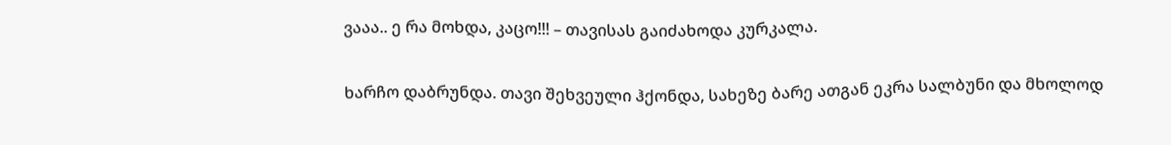ვააა.. ე რა მოხდა, კაცო!!! – თავისას გაიძახოდა კურკალა.

ხარჩო დაბრუნდა. თავი შეხვეული ჰქონდა, სახეზე ბარე ათგან ეკრა სალბუნი და მხოლოდ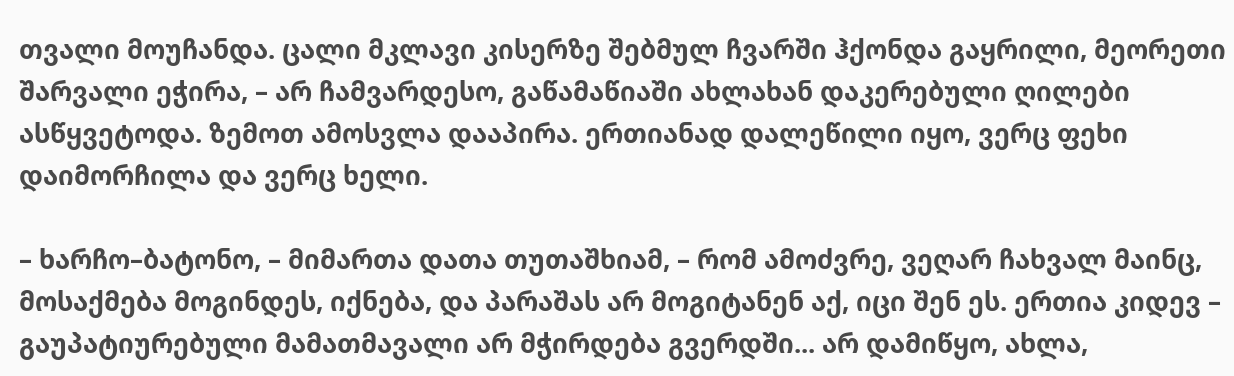თვალი მოუჩანდა. ცალი მკლავი კისერზე შებმულ ჩვარში ჰქონდა გაყრილი, მეორეთი შარვალი ეჭირა, – არ ჩამვარდესო, გაწამაწიაში ახლახან დაკერებული ღილები ასწყვეტოდა. ზემოთ ამოსვლა დააპირა. ერთიანად დალეწილი იყო, ვერც ფეხი დაიმორჩილა და ვერც ხელი.

– ხარჩო–ბატონო, – მიმართა დათა თუთაშხიამ, – რომ ამოძვრე, ვეღარ ჩახვალ მაინც, მოსაქმება მოგინდეს, იქნება, და პარაშას არ მოგიტანენ აქ, იცი შენ ეს. ერთია კიდევ – გაუპატიურებული მამათმავალი არ მჭირდება გვერდში... არ დამიწყო, ახლა,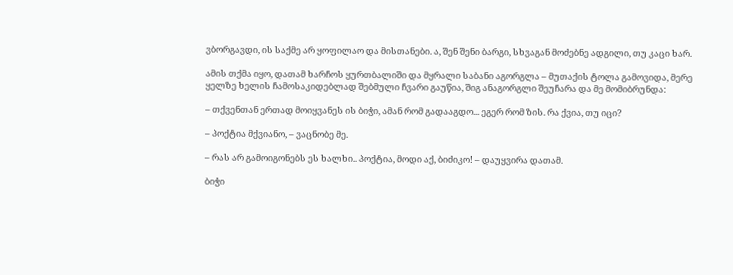ვბორგავდი, ის საქმე არ ყოფილაო და მისთანები. ა, შენ შენი ბარგი, სხვაგან მოძებნე ადგილი, თუ კაცი ხარ.

ამის თქმა იყო, დათამ ხარჩოს ყურთბალიში და მყრალი საბანი აგორგლა – მუთაქის ტოლა გამოვიდა, მერე ყელზე ხელის ჩამოსაკიდებლად შებმული ჩვარი გაუწია, შიგ ანაგორგლი შეუჩარა და მე მომიბრუნდა:

– თქვენთან ერთად მოიყვანეს ის ბიჭი, ამან რომ გადააგდო... ეგერ რომ ზის. რა ქვია, თუ იცი?

– პოქტია მქვიანო, – ვაცნობე მე.

– რას არ გამოიგონებს ეს ხალხი.. პოქტია, მოდი აქ, ბიძიკო! – დაუყვირა დათამ.

ბიჭი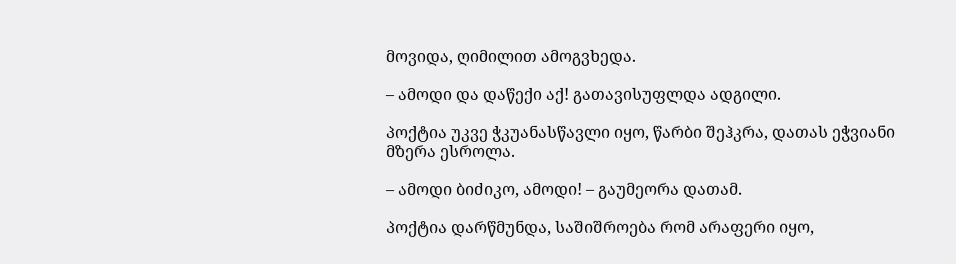მოვიდა, ღიმილით ამოგვხედა.

– ამოდი და დაწექი აქ! გათავისუფლდა ადგილი.

პოქტია უკვე ჭკუანასწავლი იყო, წარბი შეჰკრა, დათას ეჭვიანი მზერა ესროლა.

– ამოდი ბიძიკო, ამოდი! – გაუმეორა დათამ.

პოქტია დარწმუნდა, საშიშროება რომ არაფერი იყო,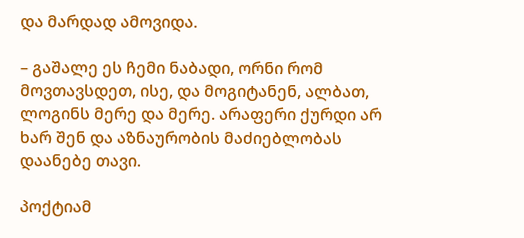და მარდად ამოვიდა.

– გაშალე ეს ჩემი ნაბადი, ორნი რომ მოვთავსდეთ, ისე, და მოგიტანენ, ალბათ, ლოგინს მერე და მერე. არაფერი ქურდი არ ხარ შენ და აზნაურობის მაძიებლობას დაანებე თავი.

პოქტიამ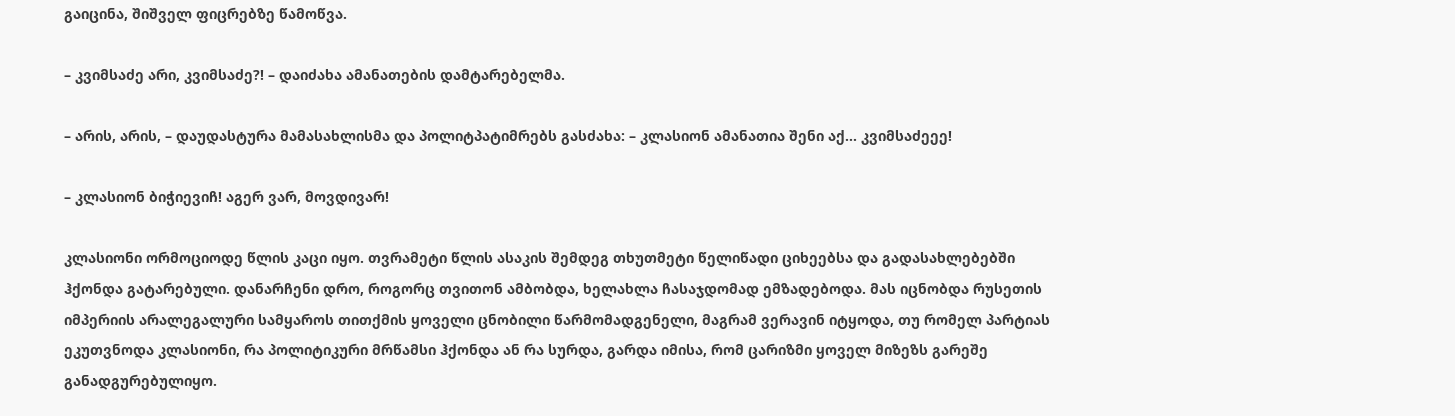გაიცინა, შიშველ ფიცრებზე წამოწვა.

– კვიმსაძე არი, კვიმსაძე?! – დაიძახა ამანათების დამტარებელმა.

– არის, არის, – დაუდასტურა მამასახლისმა და პოლიტპატიმრებს გასძახა: – კლასიონ ამანათია შენი აქ... კვიმსაძეეე!

– კლასიონ ბიჭიევიჩ! აგერ ვარ, მოვდივარ!

კლასიონი ორმოციოდე წლის კაცი იყო. თვრამეტი წლის ასაკის შემდეგ თხუთმეტი წელიწადი ციხეებსა და გადასახლებებში ჰქონდა გატარებული. დანარჩენი დრო, როგორც თვითონ ამბობდა, ხელახლა ჩასაჯდომად ემზადებოდა. მას იცნობდა რუსეთის იმპერიის არალეგალური სამყაროს თითქმის ყოველი ცნობილი წარმომადგენელი, მაგრამ ვერავინ იტყოდა, თუ რომელ პარტიას ეკუთვნოდა კლასიონი, რა პოლიტიკური მრწამსი ჰქონდა ან რა სურდა, გარდა იმისა, რომ ცარიზმი ყოველ მიზეზს გარეშე განადგურებულიყო.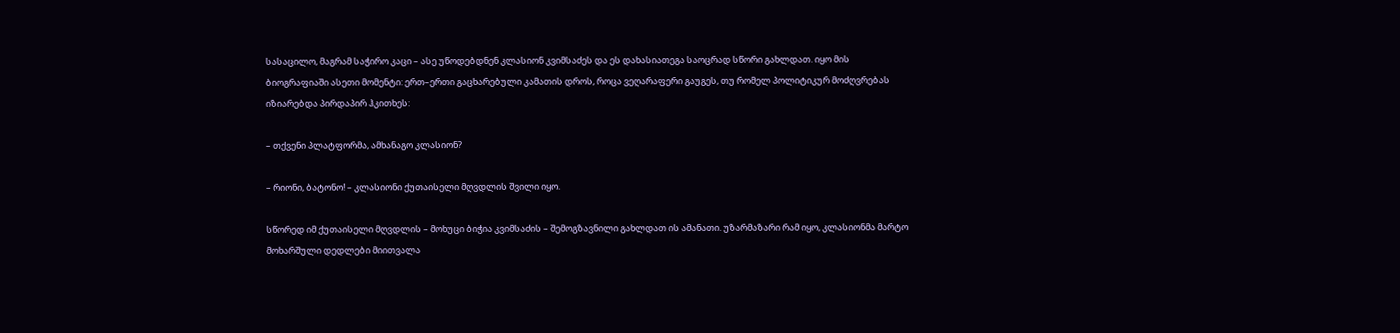სასაცილო, მაგრამ საჭირო კაცი – ასე უწოდებდნენ კლასიონ კვიმსაძეს და ეს დახასიათეგა საოცრად სწორი გახლდათ. იყო მის ბიოგრაფიაში ასეთი მომენტი: ერთ–ერთი გაცხარებული კამათის დროს, როცა ვეღარაფერი გაუგეს, თუ რომელ პოლიტიკურ მოძღვრებას იზიარებდა პირდაპირ ჰკითხეს:

– თქვენი პლატფორმა, ამხანაგო კლასიონ?

– რიონი, ბატონო! – კლასიონი ქუთაისელი მღვდლის შვილი იყო.

სწორედ იმ ქუთაისელი მღვდლის – მოხუცი ბიჭია კვიმსაძის – შემოგზავნილი გახლდათ ის ამანათი. უზარმაზარი რამ იყო, კლასიონმა მარტო მოხარშული დედლები მიითვალა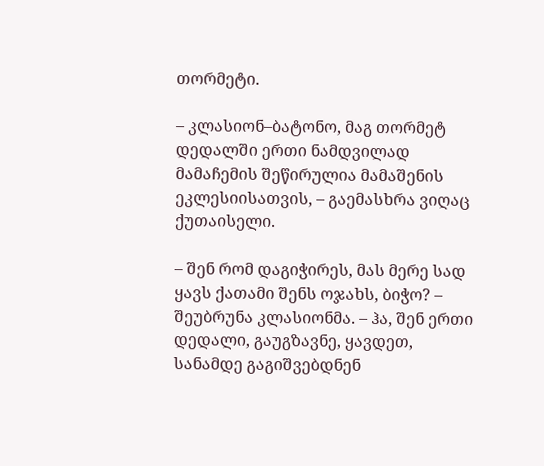თორმეტი.

– კლასიონ–ბატონო, მაგ თორმეტ დედალში ერთი ნამდვილად მამაჩემის შეწირულია მამაშენის ეკლესიისათვის, – გაემასხრა ვიღაც ქუთაისელი.

– შენ რომ დაგიჭირეს, მას მერე სად ყავს ქათამი შენს ოჯახს, ბიჭო? – შეუბრუნა კლასიონმა. – ჰა, შენ ერთი დედალი, გაუგზავნე, ყავდეთ, სანამდე გაგიშვებდნენ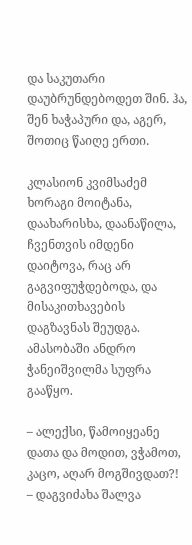და საკუთარი დაუბრუნდებოდეთ შინ. ჰა, შენ ხაჭაპური და, აგერ, შოთიც წაიღე ერთი.

კლასიონ კვიმსაძემ ხორაგი მოიტანა, დაახარისხა, დაანაწილა, ჩვენთვის იმდენი დაიტოვა, რაც არ გაგვიფუჭდებოდა, და მისაკითხავების დაგზავნას შეუდგა. ამასობაში ანდრო ჭანეიშვილმა სუფრა გააწყო.

– ალექსი, წამოიყეანე დათა და მოდით, ვჭამოთ, კაცო, აღარ მოგშივდათ?! – დაგვიძახა შალვა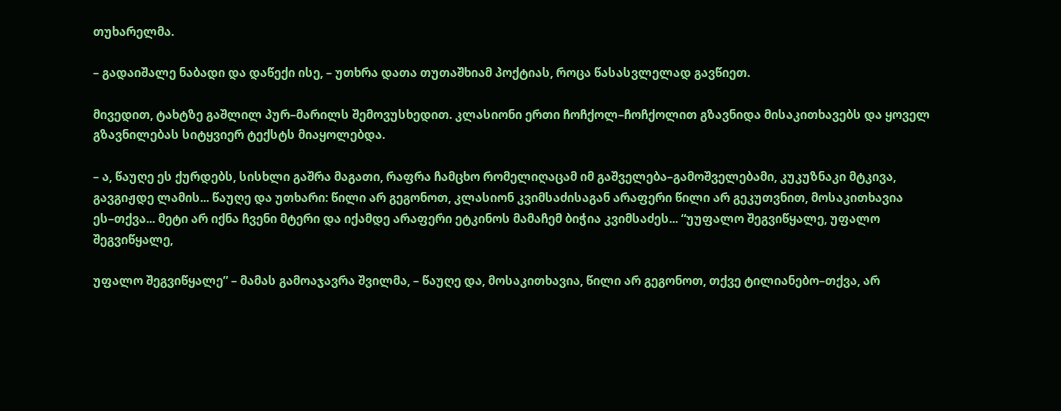თუხარელმა.

– გადაიშალე ნაბადი და დაწექი ისე, – უთხრა დათა თუთაშხიამ პოქტიას, როცა წასასვლელად გავწიეთ.

მივედით, ტახტზე გაშლილ პურ–მარილს შემოვუსხედით. კლასიონი ერთი ჩოჩქოლ–ჩოჩქოლით გზავნიდა მისაკითხავებს და ყოველ გზავნილებას სიტყვიერ ტექსტს მიაყოლებდა.

– ა, წაუღე ეს ქურდებს, სისხლი გაშრა მაგათი, რაფრა ჩამცხო რომელიღაცამ იმ გაშველება–გამოშველებამი, კუკუზნაკი მტკივა, გავგიჟდე ლამის... წაუღე და უთხარი: წილი არ გეგონოთ, კლასიონ კვიმსაძისაგან არაფერი წილი არ გეკუთვნით, მოსაკითხავია ეს–თქვა... მეტი არ იქნა ჩვენი მტერი და იქამდე არაფერი ეტკინოს მამაჩემ ბიჭია კვიმსაძეს... “უუფალო შეგვიწყალე, უფალო შეგვიწყალე,

უფალო შეგვიწყალე” – მამას გამოაჯავრა შვილმა, – წაუღე და, მოსაკითხავია, წილი არ გეგონოთ, თქვე ტილიანებო–თქვა, არ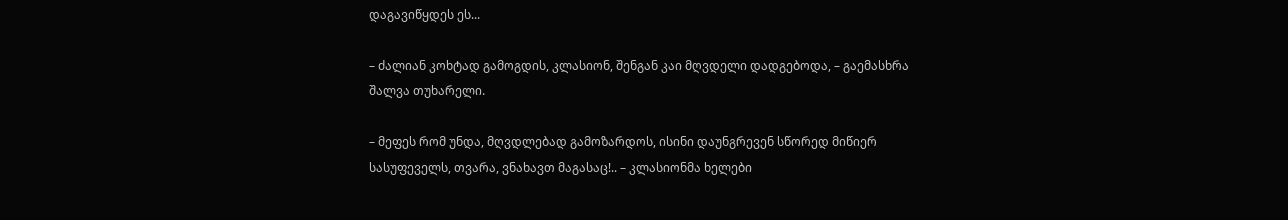დაგავიწყდეს ეს...

– ძალიან კოხტად გამოგდის, კლასიონ, შენგან კაი მღვდელი დადგებოდა, – გაემასხრა შალვა თუხარელი.

– მეფეს რომ უნდა, მღვდლებად გამოზარდოს, ისინი დაუნგრევენ სწორედ მიწიერ სასუფეველს, თვარა, ვნახავთ მაგასაც!.. – კლასიონმა ხელები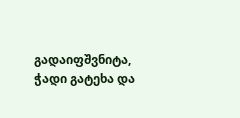გადაიფშვნიტა, ჭადი გატეხა და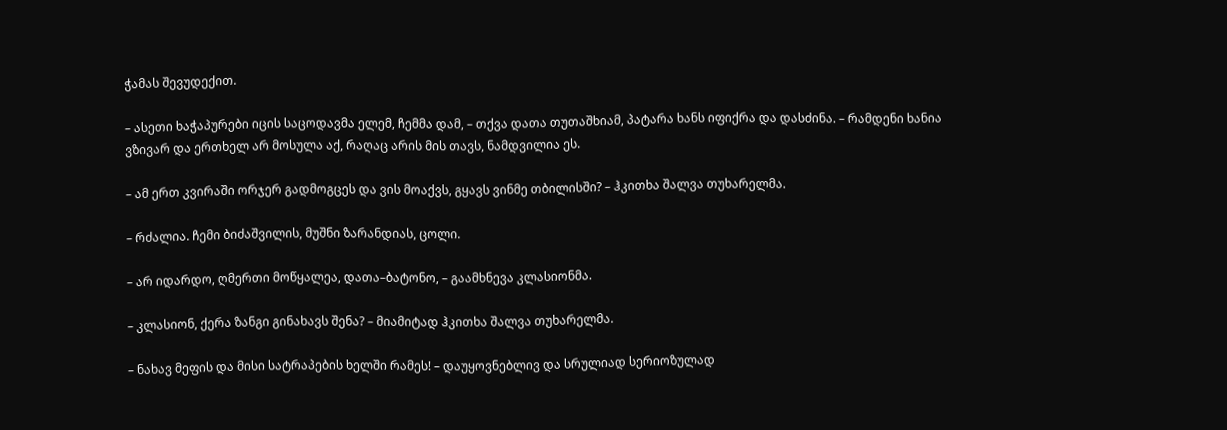ჭამას შევუდექით.

– ასეთი ხაჭაპურები იცის საცოდავმა ელემ, ჩემმა დამ, – თქვა დათა თუთაშხიამ, პატარა ხანს იფიქრა და დასძინა. – რამდენი ხანია ვზივარ და ერთხელ არ მოსულა აქ, რაღაც არის მის თავს, ნამდვილია ეს.

– ამ ერთ კვირაში ორჯერ გადმოგცეს და ვის მოაქვს, გყავს ვინმე თბილისში? – ჰკითხა შალვა თუხარელმა.

– რძალია. ჩემი ბიძაშვილის, მუშნი ზარანდიას, ცოლი.

– არ იდარდო, ღმერთი მოწყალეა, დათა–ბატონო, – გაამხნევა კლასიონმა.

– კლასიონ, ქერა ზანგი გინახავს შენა? – მიამიტად ჰკითხა შალვა თუხარელმა.

– ნახავ მეფის და მისი სატრაპების ხელში რამეს! – დაუყოვნებლივ და სრულიად სერიოზულად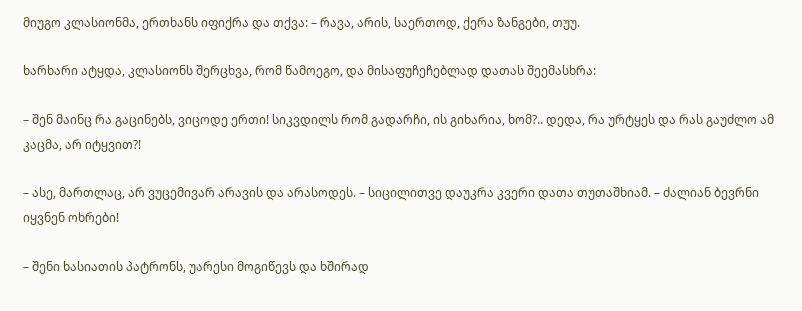მიუგო კლასიონმა, ერთხანს იფიქრა და თქვა: – რავა, არის, საერთოდ, ქერა ზანგები, თუუ.

ხარხარი ატყდა, კლასიონს შერცხვა, რომ წამოეგო, და მისაფუჩეჩებლად დათას შეემასხრა:

– შენ მაინც რა გაცინებს, ვიცოდე ერთი! სიკვდილს რომ გადარჩი, ის გიხარია, ხომ?.. დედა, რა ურტყეს და რას გაუძლო ამ კაცმა, არ იტყვით?!

– ასე, მართლაც, არ ვუცემივარ არავის და არასოდეს. – სიცილითვე დაუკრა კვერი დათა თუთაშხიამ. – ძალიან ბევრნი იყვნენ ოხრები!

– შენი ხასიათის პატრონს, უარესი მოგიწევს და ხშირად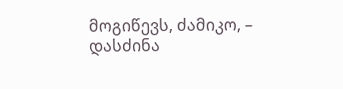მოგიწევს, ძამიკო, – დასძინა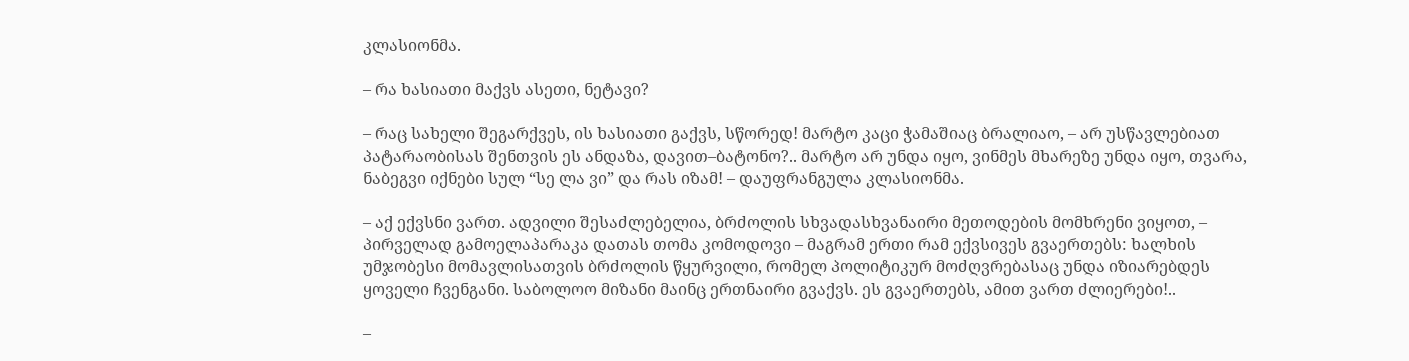კლასიონმა.

– რა ხასიათი მაქვს ასეთი, ნეტავი?

– რაც სახელი შეგარქვეს, ის ხასიათი გაქვს, სწორედ! მარტო კაცი ჭამაშიაც ბრალიაო, – არ უსწავლებიათ პატარაობისას შენთვის ეს ანდაზა, დავით–ბატონო?.. მარტო არ უნდა იყო, ვინმეს მხარეზე უნდა იყო, თვარა, ნაბეგვი იქნები სულ “სე ლა ვი” და რას იზამ! – დაუფრანგულა კლასიონმა.

– აქ ექვსნი ვართ. ადვილი შესაძლებელია, ბრძოლის სხვადასხვანაირი მეთოდების მომხრენი ვიყოთ, – პირველად გამოელაპარაკა დათას თომა კომოდოვი – მაგრამ ერთი რამ ექვსივეს გვაერთებს: ხალხის უმჯობესი მომავლისათვის ბრძოლის წყურვილი, რომელ პოლიტიკურ მოძღვრებასაც უნდა იზიარებდეს ყოველი ჩვენგანი. საბოლოო მიზანი მაინც ერთნაირი გვაქვს. ეს გვაერთებს, ამით ვართ ძლიერები!..

–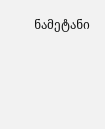ნამეტანი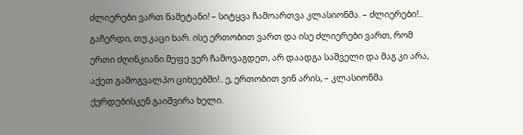ძლიერები ვართ ნამეტანი! – სიტყვა ჩამოართვა კლასიონმა. – ძლიერები!.. გაჩერდი, თუ კაცი ხარ. ისე ერთობით ვართ და ისე ძლიერები ვართ, რომ ერთი ძღინკიანი მეფე ვერ ჩამოვაგდეთ, არ დაადგა საშველი და მაგ კი არა, აქეთ გამოგვალპო ციხეებში!.. ე, ერთობით ვინ არის, – კლასიონმა ქურდებისკენ გაიშვირა ხელი.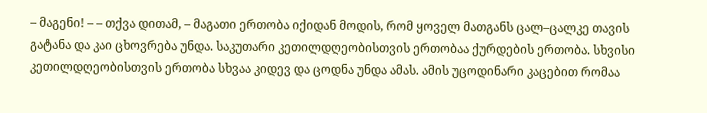– მაგენი! – – თქვა დითამ, – მაგათი ერთობა იქიდან მოდის, რომ ყოველ მათგანს ცალ–ცალკე თავის გატანა და კაი ცხოვრება უნდა. საკუთარი კეთილდღეობისთვის ერთობაა ქურდების ერთობა. სხვისი კეთილდღეობისთვის ერთობა სხვაა კიდევ და ცოდნა უნდა ამას. ამის უცოდინარი კაცებით რომაა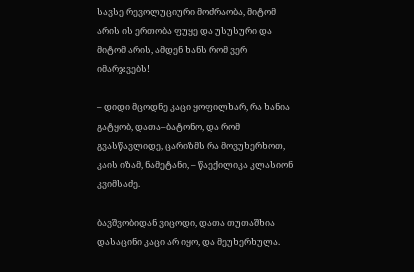სავსე რევოლუციური მოძრაობა, მიტომ არის ის ერთობა ფუყე და უსუსური და მიტომ არის, ამდენ ხანს რომ ვერ იმარჯვებს!

– დიდი მცოდნე კაცი ყოფილხარ, რა ხანია გატყობ, დათა–ბატონო, და რომ გვასწავლიდე, ცარიზმს რა მოვუხერხოთ, კაის იზამ, ნამეტანი, – წაექილიკა კლასიონ კვიმსაძე.

ბავშვობიდან ვიცოდი, დათა თუთაშხია დასაცინი კაცი არ იყო, და მეუხერხულა.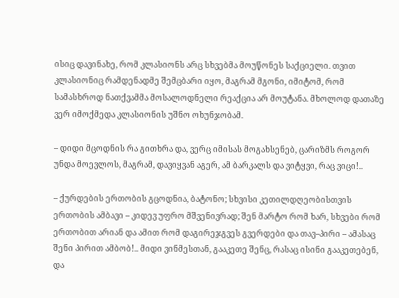ისიც დავინახე, რომ კლასიონს არც სხვებმა მოუწონეს საქციელი. თვით კლასიონიც რამდენადმე შემცბარი იყო, მაგრამ მგონი, იმიტომ, რომ სამასხროდ ნათქვამმა მოსალოდნელი რეაქცია არ მოუტანა. მხოლოდ დათაზე ვერ იმოქმედა კლასიონის უშნო ოხუნჯობამ.

– დიდი მცოდნის რა გითხრა და, ვერც იმისას მოგახსენებ, ცარიზმს როგორ უნდა მოევლოს, მაგრამ, დავიყვან აგერ, ამ ბარკალს და ვიტყვი, რაც ვიცი!..

– ქურდების ერთობის გცოდნია, ბატონო; სხვისი კეთილდღეობისთვის ერთობის ამბავი – კიდევ უფრო მშვენივრად; შენ მარტო რომ ხარ, სხვები რომ ერთობით არიან და ამით რომ დაგირეჯგვეს გვერდები და თავ–პირი – ამასაც შენი პირით ამბობ!.. მიდი ვინმესთან, გააკეთე შენც, რასაც ისინი გააკეთებენ, და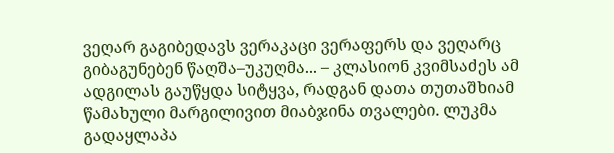ვეღარ გაგიბედავს ვერაკაცი ვერაფერს და ვეღარც გიბაგუნებენ წაღშა–უკუღმა... – კლასიონ კვიმსაძეს ამ ადგილას გაუწყდა სიტყვა, რადგან დათა თუთაშხიამ წამახული მარგილივით მიაბჯინა თვალები. ლუკმა გადაყლაპა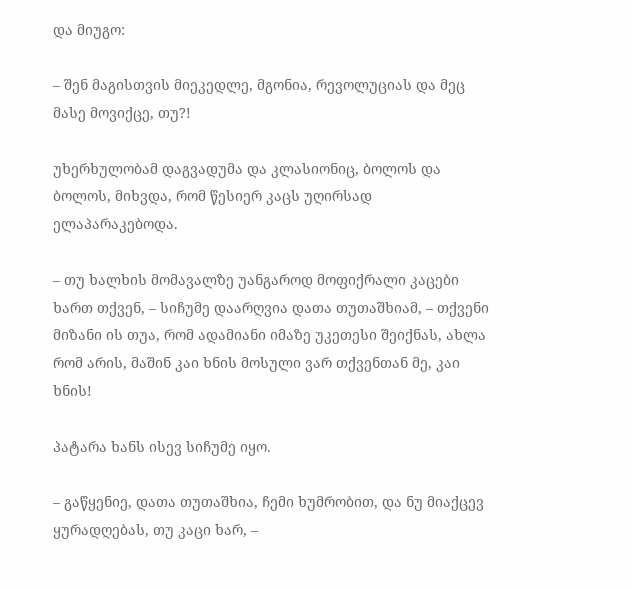და მიუგო:

– შენ მაგისთვის მიეკედლე, მგონია, რევოლუციას და მეც მასე მოვიქცე, თუ?!

უხერხულობამ დაგვადუმა და კლასიონიც, ბოლოს და ბოლოს, მიხვდა, რომ წესიერ კაცს უღირსად ელაპარაკებოდა.

– თუ ხალხის მომავალზე უანგაროდ მოფიქრალი კაცები ხართ თქვენ, – სიჩუმე დაარღვია დათა თუთაშხიამ, – თქვენი მიზანი ის თუა, რომ ადამიანი იმაზე უკეთესი შეიქნას, ახლა რომ არის, მაშინ კაი ხნის მოსული ვარ თქვენთან მე, კაი ხნის!

პატარა ხანს ისევ სიჩუმე იყო.

– გაწყენიე, დათა თუთაშხია, ჩემი ხუმრობით, და ნუ მიაქცევ ყურადღებას, თუ კაცი ხარ, –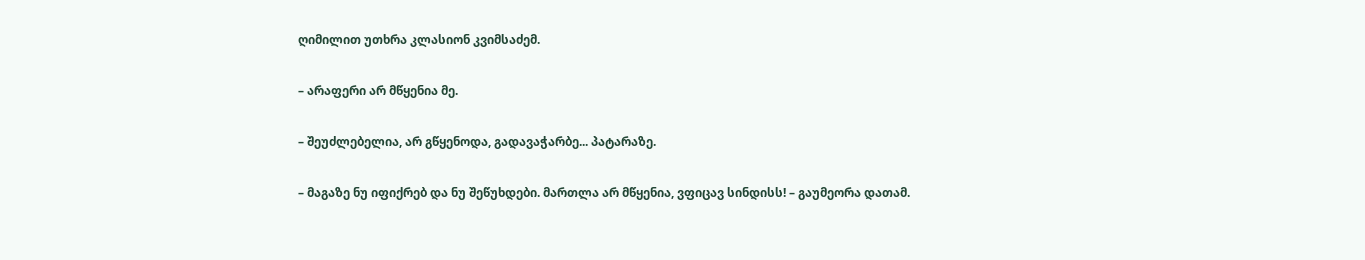ღიმილით უთხრა კლასიონ კვიმსაძემ.

– არაფერი არ მწყენია მე.

– შეუძლებელია, არ გწყენოდა, გადავაჭარბე... პატარაზე.

– მაგაზე ნუ იფიქრებ და ნუ შეწუხდები. მართლა არ მწყენია, ვფიცავ სინდისს! – გაუმეორა დათამ.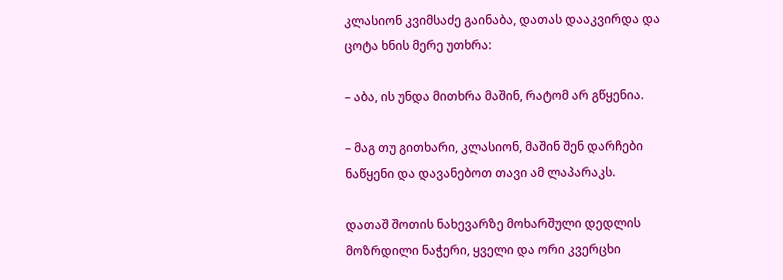კლასიონ კვიმსაძე გაინაბა, დათას დააკვირდა და ცოტა ხნის მერე უთხრა:

– აბა, ის უნდა მითხრა მაშინ, რატომ არ გწყენია.

– მაგ თუ გითხარი, კლასიონ, მაშინ შენ დარჩები ნაწყენი და დავანებოთ თავი ამ ლაპარაკს.

დათაშ შოთის ნახევარზე მოხარშული დედლის მოზრდილი ნაჭერი, ყველი და ორი კვერცხი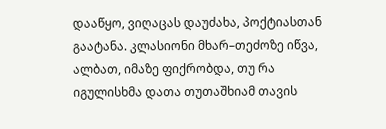დააწყო, ვიღაცას დაუძახა, პოქტიასთან გაატანა. კლასიონი მხარ–თეძოზე იწვა, ალბათ, იმაზე ფიქრობდა, თუ რა იგულისხმა დათა თუთაშხიამ თავის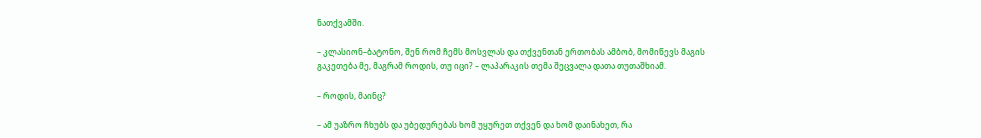ნათქვამში.

– კლასიონ–ბატონო, შენ რომ ჩემს მოსვლას და თქვენთან ერთობას ამბობ, მომიწევს მაგის გაკეთება მე, მაგრამ როდის, თუ იცი? – ლაპარაკის თემა შეცვალა დათა თუთაშხიამ.

– როდის, მაინც?

– ამ უაზრო ჩხუბს და უბედურებას ხომ უყურეთ თქვენ და ხომ დაინახეთ, რა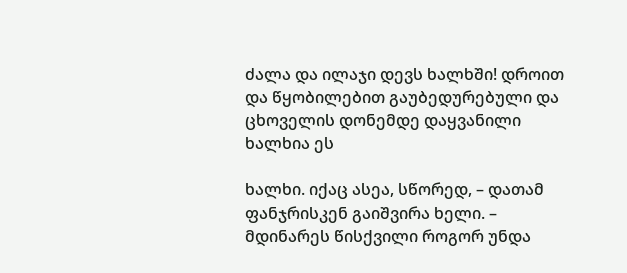ძალა და ილაჯი დევს ხალხში! დროით და წყობილებით გაუბედურებული და ცხოველის დონემდე დაყვანილი ხალხია ეს

ხალხი. იქაც ასეა, სწორედ, – დათამ ფანჯრისკენ გაიშვირა ხელი. – მდინარეს წისქვილი როგორ უნდა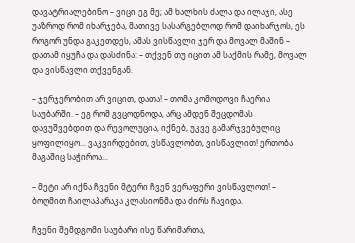დავატრიალებინო – ვიცი ეგ მე; ამ ხალხის ძალა და ილაჯი, ასე უაზროდ რომ იხარჯება, მათივე სასარგებლოდ რომ დაიხარჯოს, ეს როგორ უნდა გაკეთდეს, ამას ვისწავლი ჯერ და მოვალ მაშინ – დათამ იყუჩა და დასძინა: – თქვენ თუ იცით ამ საქმის რამე, მოვალ და ვისწავლი თქვენგან.

– ჯერჯერობით არ ვიცით, დათა! – თომა კომოდოვი ჩაერია საუბარში. – ეგ რომ გვცოდნოდა, არც ამდენ შეცდომას დავუშვებდით და რევოლუცია, იქნებ, უკვე გამარჯვებულიც ყოფილიყო... ვაკვირდებით, ვსწავლობთ, ვისწავლით! ერთობა მაგაშიც საჭიროა...

– მეტი არ იქნა ჩვენი მტერი ჩვენ ვერაფერი ვისწავლოთ! – ბოღმით ჩაილაპარაკა კლასიონმა და ძირს ჩავიდა.

ჩვენი შემდგომი საუბარი ისე წარიმართა,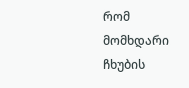რომ მომხდარი ჩხუბის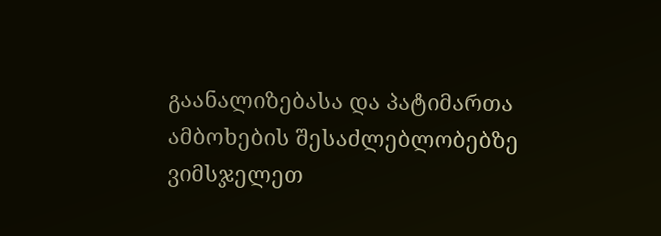გაანალიზებასა და პატიმართა ამბოხების შესაძლებლობებზე ვიმსჯელეთ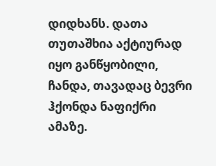დიდხანს. დათა თუთაშხია აქტიურად იყო განწყობილი, ჩანდა, თავადაც ბევრი ჰქონდა ნაფიქრი ამაზე.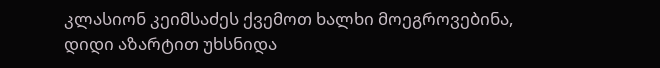კლასიონ კეიმსაძეს ქვემოთ ხალხი მოეგროვებინა, დიდი აზარტით უხსნიდა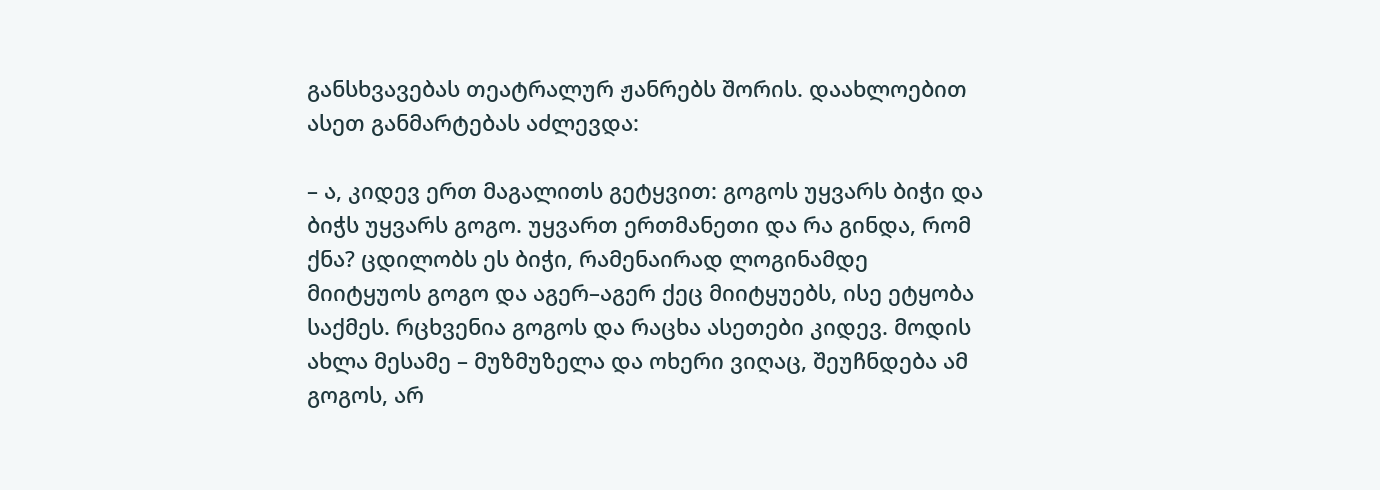განსხვავებას თეატრალურ ჟანრებს შორის. დაახლოებით ასეთ განმარტებას აძლევდა:

– ა, კიდევ ერთ მაგალითს გეტყვით: გოგოს უყვარს ბიჭი და ბიჭს უყვარს გოგო. უყვართ ერთმანეთი და რა გინდა, რომ ქნა? ცდილობს ეს ბიჭი, რამენაირად ლოგინამდე მიიტყუოს გოგო და აგერ–აგერ ქეც მიიტყუებს, ისე ეტყობა საქმეს. რცხვენია გოგოს და რაცხა ასეთები კიდევ. მოდის ახლა მესამე – მუზმუზელა და ოხერი ვიღაც, შეუჩნდება ამ გოგოს, არ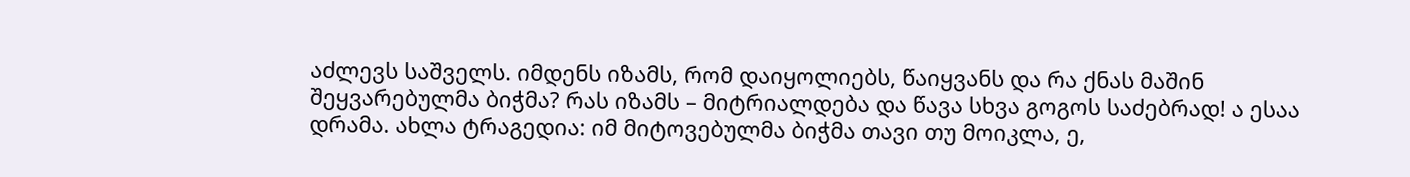აძლევს საშველს. იმდენს იზამს, რომ დაიყოლიებს, წაიყვანს და რა ქნას მაშინ შეყვარებულმა ბიჭმა? რას იზამს – მიტრიალდება და წავა სხვა გოგოს საძებრად! ა ესაა დრამა. ახლა ტრაგედია: იმ მიტოვებულმა ბიჭმა თავი თუ მოიკლა, ე,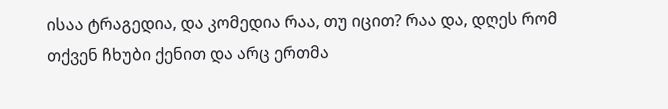ისაა ტრაგედია, და კომედია რაა, თუ იცით? რაა და, დღეს რომ თქვენ ჩხუბი ქენით და არც ერთმა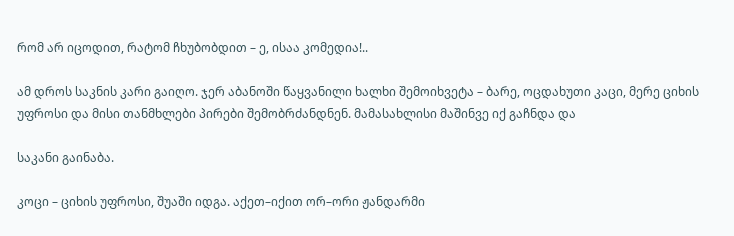რომ არ იცოდით, რატომ ჩხუბობდით – ე, ისაა კომედია!..

ამ დროს საკნის კარი გაიღო. ჯერ აბანოში წაყვანილი ხალხი შემოიხვეტა – ბარე, ოცდახუთი კაცი, მერე ციხის უფროსი და მისი თანმხლები პირები შემობრძანდნენ. მამასახლისი მაშინვე იქ გაჩნდა და

საკანი გაინაბა.

კოცი – ციხის უფროსი, შუაში იდგა. აქეთ–იქით ორ–ორი ჟანდარმი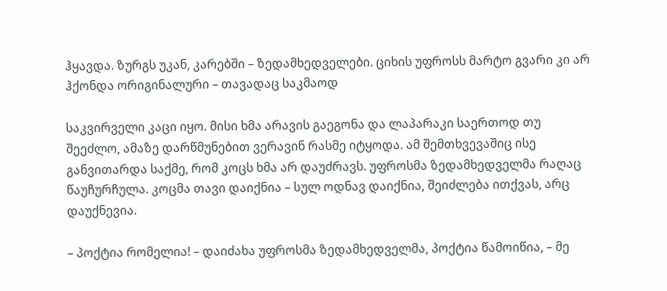ჰყავდა. ზურგს უკან, კარებში – ზედამხედველები. ციხის უფროსს მარტო გვარი კი არ ჰქონდა ორიგინალური – თავადაც საკმაოდ

საკვირველი კაცი იყო. მისი ხმა არავის გაეგონა და ლაპარაკი საერთოდ თუ შეეძლო, ამაზე დარწმუნებით ვერავინ რასმე იტყოდა. ამ შემთხვევაშიც ისე განვითარდა საქმე, რომ კოცს ხმა არ დაუძრავს. უფროსმა ზედამხედველმა რაღაც წაუჩურჩულა. კოცმა თავი დაიქნია – სულ ოდნავ დაიქნია, შეიძლება ითქვას, არც დაუქნევია.

– პოქტია რომელია! – დაიძახა უფროსმა ზედამხედველმა, პოქტია წამოიწია, – მე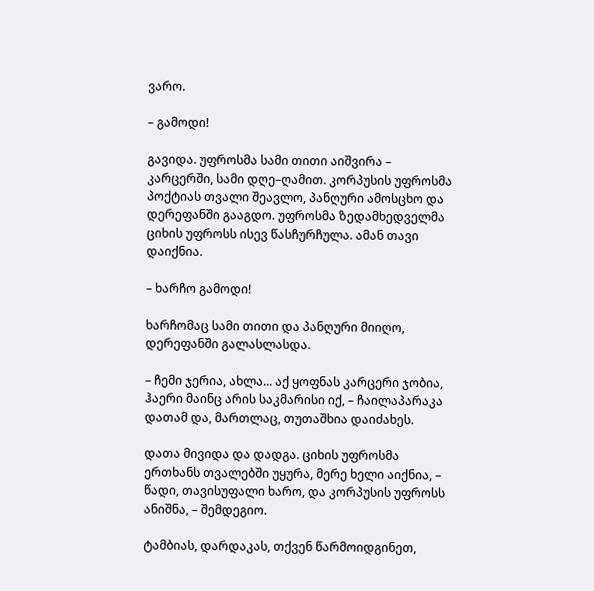ვარო.

– გამოდი!

გავიდა. უფროსმა სამი თითი აიშვირა – კარცერში, სამი დღე–ღამით. კორპუსის უფროსმა პოქტიას თვალი შეავლო, პანღური ამოსცხო და დერეფანში გააგდო. უფროსმა ზედამხედველმა ციხის უფროსს ისევ წასჩურჩულა. ამან თავი დაიქნია.

– ხარჩო გამოდი!

ხარჩომაც სამი თითი და პანღური მიიღო, დერეფანში გალასლასდა.

– ჩემი ჯერია, ახლა... აქ ყოფნას კარცერი ჯობია, ჰაერი მაინც არის საკმარისი იქ, – ჩაილაპარაკა დათამ და, მართლაც, თუთაშხია დაიძახეს.

დათა მივიდა და დადგა. ციხის უფროსმა ერთხანს თვალებში უყურა, მერე ხელი აიქნია, – წადი, თავისუფალი ხარო, და კორპუსის უფროსს ანიშნა, – შემდეგიო.

ტამბიას, დარდაკას, თქვენ წარმოიდგინეთ,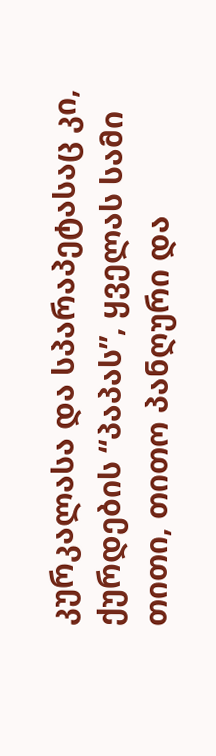კურკალასა და სპარაპეტასაც კი, ქურდების “პაპას”, ყველას სამი თითი, თითო პანღური და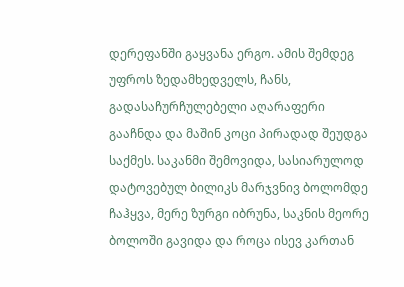დერეფანში გაყვანა ერგო. ამის შემდეგ უფროს ზედამხედველს, ჩანს, გადასაჩურჩულებელი აღარაფერი გააჩნდა და მაშინ კოცი პირადად შეუდგა საქმეს. საკანმი შემოვიდა, სასიარულოდ დატოვებულ ბილიკს მარჯვნივ ბოლომდე ჩაჰყვა, მერე ზურგი იბრუნა, საკნის მეორე ბოლოში გავიდა და როცა ისევ კართან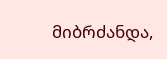მიბრძანდა,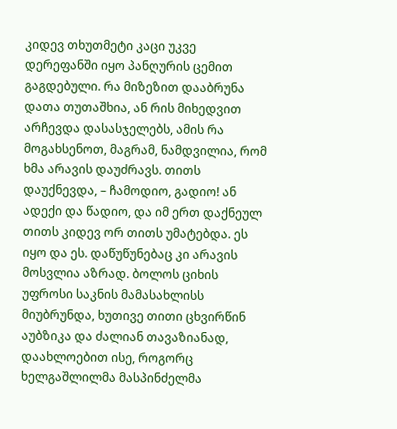კიდევ თხუთმეტი კაცი უკვე დერეფანში იყო პანღურის ცემით გაგდებული. რა მიზეზით დააბრუნა დათა თუთაშხია, ან რის მიხედვით არჩევდა დასასჯელებს, ამის რა მოგახსენოთ, მაგრამ, ნამდვილია, რომ ხმა არავის დაუძრავს. თითს დაუქნევდა, – ჩამოდიო, გადიო! ან ადექი და წადიო, და იმ ერთ დაქნეულ თითს კიდევ ორ თითს უმატებდა. ეს იყო და ეს. დაწუწუნებაც კი არავის მოსვლია აზრად. ბოლოს ციხის უფროსი საკნის მამასახლისს მიუბრუნდა, ხუთივე თითი ცხვირწინ აუბზიკა და ძალიან თავაზიანად, დაახლოებით ისე, როგორც ხელგაშლილმა მასპინძელმა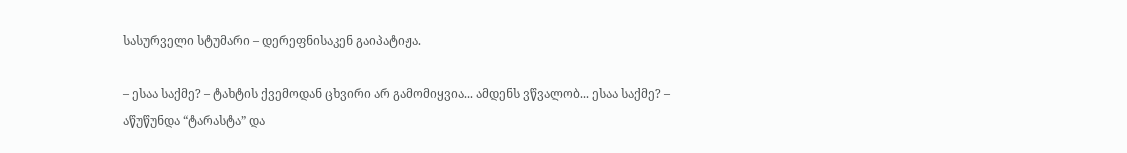სასურველი სტუმარი – დერეფნისაკენ გაიპატიჟა.

– ესაა საქმე? – ტახტის ქვემოდან ცხვირი არ გამომიყვია... ამდენს ვწვალობ... ესაა საქმე? – აწუწუნდა “ტარასტა” და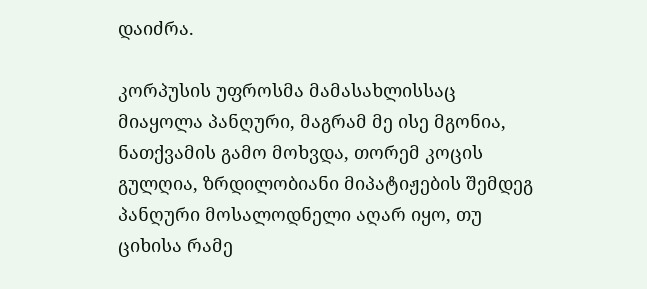დაიძრა.

კორპუსის უფროსმა მამასახლისსაც მიაყოლა პანღური, მაგრამ მე ისე მგონია, ნათქვამის გამო მოხვდა, თორემ კოცის გულღია, ზრდილობიანი მიპატიჟების შემდეგ პანღური მოსალოდნელი აღარ იყო, თუ ციხისა რამე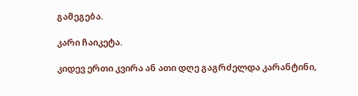გამეგება.

კარი ჩაიკეტა.

კიდევ ერთი კვირა ან ათი დღე გაგრძელდა კარანტინი,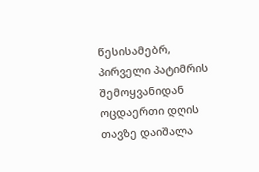წესისამებრ, პირველი პატიმრის შემოყვანიდან ოცდაერთი დღის თავზე დაიშალა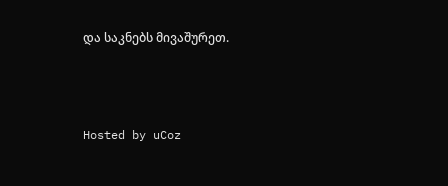და საკნებს მივაშურეთ.



Hosted by uCoz